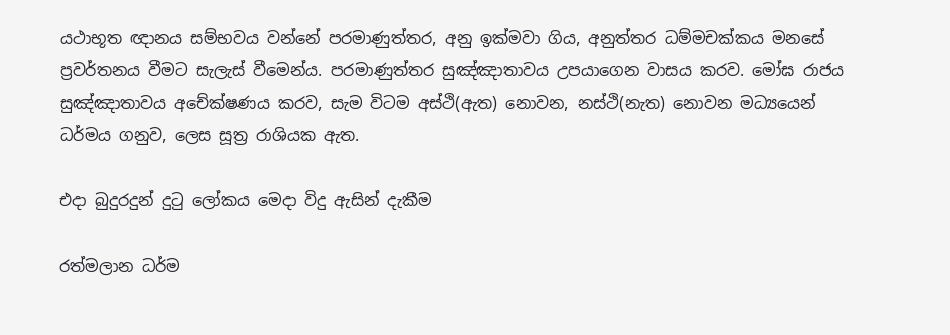යථාභූත ඥානය සම්භවය වන්නේ පරමාණුත්තර, අනු ඉක්මවා ගිය, අනුත්තර ධම්මචක්කය මනසේ ප්‍රවර්තනය වීමට සැලැස් වීමෙන්ය. පරමාණුත්තර සුඤ්ඤාතාවය උපයාගෙන වාසය කරව. මෝඝ රාජය සුඤ්ඤාතාවය අචේක්ෂණය කරව, සැම විටම අස්ථි(ඇත) නොවන, නස්ථි(නැත) නොවන මධ්‍යයෙන් ධර්මය ගනුව, ලෙස සූත්‍ර රාශියක ඇත.

එදා බුදුරදුන් දුටු ලෝකය මෙදා විදු ඇසින් දැකීම

රත්මලාන ධර්ම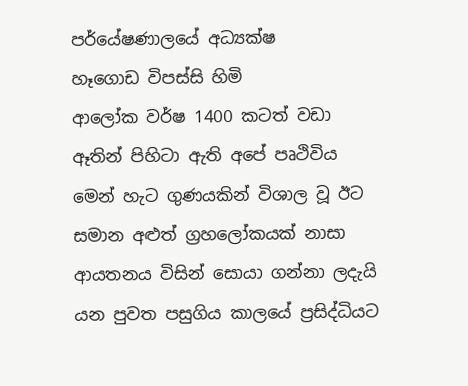පර්යේෂණාලයේ අධ්‍යක්ෂ
හෑගොඩ විපස්සි හිමි
ආලෝක වර්ෂ 1400 කටත් වඩා ඈතින් පිහිටා ඇති අපේ පෘථිවිය මෙන් හැට ගුණයකින් විශාල වූ ඊට සමාන අළුත් ග්‍රහලෝකයක් නාසා ආයතනය විසින් සොයා ගන්නා ලදැයි යන පුවත පසුගිය කාලයේ ප්‍රසිද්ධියට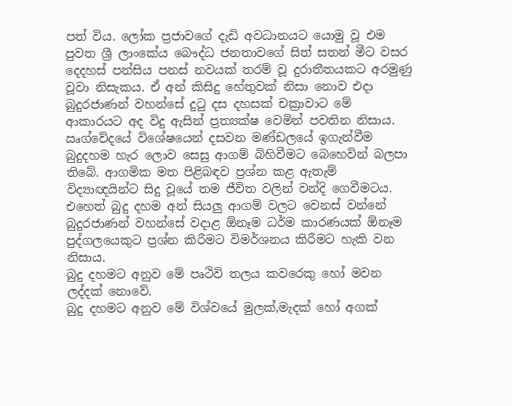පත් විය. ලෝක ප්‍රජාවගේ දැඩි අවධානයට යොමු වූ එම පුවත ශ්‍රී ලාංකේය බෞද්ධ ජනතාවගේ සිත් සතන් මීට වසර දෙදහස් පන්සිය පනස් නවයක් තරම් වූ දුරාතීතයකට අරමුණු වූවා නිසැකය. ඒ අන් කිසිදු හේතුවක් නිසා නොව එදා බුදුරජාණන් වහන්සේ දුටු දස දහසක් චක්‍රාවාට මේ ආකාරයට අද විදු ඇසින් ප්‍රත්‍යක්ෂ වෙමින් පවතින නිසාය.
ඍග්වේදයේ විශේෂයෙන් දසවන මණ්ඩලයේ ඉගැන්වීම බුදුදහම හැර ලොව සෙසු ආගම් බිහිවීමට බෙහෙවින් බලපා තිබේ. ආගමික මත පිළිබඳව ප්‍රශ්න කළ ඇතැම් විද්‍යාඥයින්ට සිදු වූයේ තම ජීවිත වලින් වන්දි ගෙවීමටය. එහෙත් බුදු දහම අන් සියලු ආගම් වලට වෙනස් වන්නේ බුදුරජාණන් වහන්සේ වදාළ ඕනෑම ධර්ම කාරණයක් ඕනෑම පුද්ගලයෙකුට ප්‍රශ්න කිරීමට විමර්ශනය කිරීමට හැකි වන නිසාය.
බුදු දහමට අනුව මේ පෘථිවි තලය කවරෙකු හෝ මවන ලද්දක් නොවේ.
බුදු දහමට අනුව මේ විශ්වයේ මුලක්,මැදක් හෝ අගක්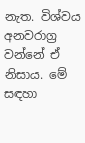නැත. විශ්වය අනවරාග්‍ර වන්නේ ඒ නිසාය. මේ සඳහා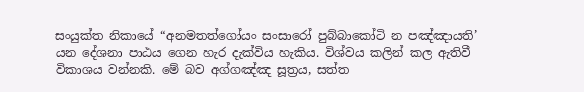සංයුක්ත නිකායේ “අනමතත්ගෝයං සංසාරෝ පුබ්බාකෝටි න පඤ්ඤායති’ යන දේශනා පාඨය ගෙන හැර දැක්විය හැකිය. විශ්වය කලින් කල ඇතිවී විකාශය වන්නකි. මේ බව අග්ගඤ්ඤ සූත්‍රය, සත්ත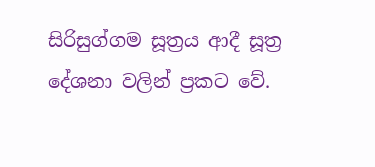සිරිසුග්ගම සූත්‍රය ආදී සූත්‍ර දේශනා වලින් ප්‍රකට වේ.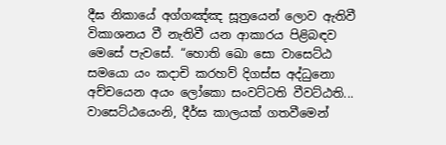දීඝ නිකායේ අග්ගඤ්ඤ සූත්‍රයෙන් ලොව ඇතිවී විකාශනය වී නැතිවී යන ආකාරය පිළිබඳව මෙසේ පැවසේ. “හොති ඛො සො වාසෙට්ඨ සමයො යං කදාචි කරහව් දිගස්ස අද්ධුනො අච්චයෙන අයං ලෝකො සංවට්ටති වීවට්ඨති...
වාසෙට්ඨයෙංනි, දීර්ඝ කාලයක් ගතවීමෙන්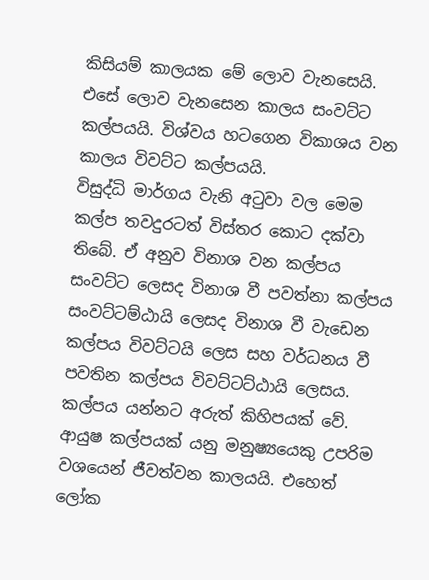කිසියම් කාලයක මේ ලොව වැනසෙයි. එසේ ලොව වැනසෙන කාලය සංවට්ට කල්පයයි. විශ්වය හටගෙන විකාශය වන කාලය විවට්ට කල්පයයි.
විසුද්ධි මාර්ගය වැනි අටුවා වල මෙම කල්ප තවදුරටත් විස්තර කොට දක්වා තිබේ. ඒ අනුව විනාශ වන කල්පය සංවට්ට ලෙසද විනාශ වී පවත්නා කල්පය සංවට්ටම්ඨායි ලෙසද විනාශ වී වැඩෙන කල්පය විවට්ටයි ලෙස සහ වර්ධනය වී පවතින කල්පය විවට්ටට්ඨායි ලෙසය.
කල්පය යන්නට අරුත් කිහිපයක් වේ. ආයුෂ කල්පයක් යනු මනුෂ්‍යයෙකු උපරිම වශයෙන් ජීවත්වන කාලයයි. එහෙත් ලෝක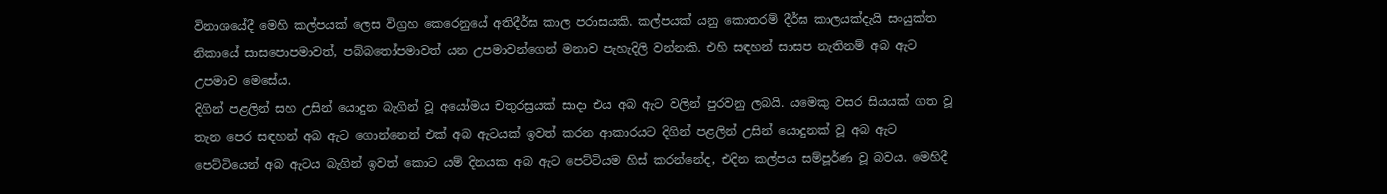විනාශයේදී මෙහි කල්පයක් ලෙස විග්‍රහ කෙරෙනුයේ අතිදීර්ඝ කාල පරාසයකි. කල්පයක් යනු කොතරම් දීර්ඝ කාලයක්දැයි සංයුක්ත නිකායේ සාසපොපමාවත්, පබ්බතෝපමාවත් යන උපමාවන්ගෙන් මනාව පැහැදිලි වන්නකි. එහි සඳහන් සාසප නැතිනම් අබ ඇට උපමාව මෙසේය.
දිගින් පළලින් සහ උසින් යොදුන බැගින් වූ අයෝමය චතුරස්‍රයක් සාදා එය අබ ඇට වලින් පුරවනු ලබයි. යමෙකු වසර සියයක් ගත වූ තැන පෙර සඳහන් අබ ඇට ගොන්නෙන් එක් අබ ඇටයක් ඉවත් කරන ආකාරයට දිගින් පළලින් උසින් යොදුනක් වූ අබ ඇට පෙට්ටියෙන් අබ ඇටය බැගින් ඉවත් කොට යම් දිනයක අබ ඇට පෙට්ටියම හිස් කරන්නේද, එදින කල්පය සම්පූර්ණ වූ බවය. මෙහිදී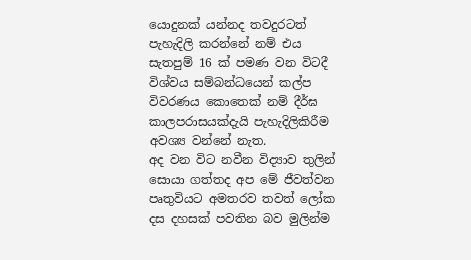යොදුනක් යන්නද තවදුරටත් පැහැදිලි කරන්නේ නම් එය සැතපුම් 16 ක් පමණ වන විටදී විශ්වය සම්බන්ධයෙන් කල්ප විවරණය කොතෙක් නම් දීර්ඝ කාලපරාසයක්දැයි පැහැදිලිකිරීම අවශ්‍ය වන්නේ නැත.
අද වන විට නවීන විද්‍යාව තුලින් සොයා ගත්තද අප මේ ජීවත්වන පෘතුවියට අමතරව තවත් ලෝක දස දහසක් පවතින බව මුලින්ම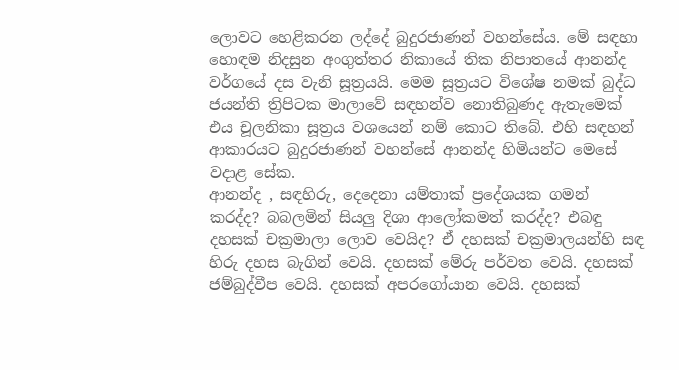ලොවට හෙළිකරන ලද්දේ බුදුරජාණන් වහන්සේය. මේ සඳහා හොඳම නිදසුන අංගුත්තර නිකායේ තික නිපාතයේ ආනන්ද වර්ගයේ දස වැනි සූත්‍රයයි. මෙම සූත්‍රයට විශේෂ නමක් බුද්ධ ජයන්ති ත්‍රිපිටක මාලාවේ සඳහන්ව නොතිබුණද ඇතැමෙක් එය චූලනිකා සූත්‍රය වශයෙන් නම් කොට තිබේ. එහි සඳහන් ආකාරයට බුදුරජාණන් වහන්සේ ආනන්ද හිමියන්ට මෙසේ වදාළ සේක.
ආනන්ද , සඳහිරු, දෙදෙනා යම්තාක් ප්‍රදේශයක ගමන් කරද්ද? බබලමින් සියලු දිශා ආලෝකමත් කරද්ද? එබඳු දහසක් චක්‍රමාලා ලොව වෙයිද? ඒ දහසක් චක්‍රමාලයන්හි සඳ හිරු දහස බැගින් වෙයි. දහසක් මේරු පර්වත වෙයි. දහසක් ජම්බුද්වීප වෙයි. දහසක් අපරගෝයාන වෙයි. දහසක්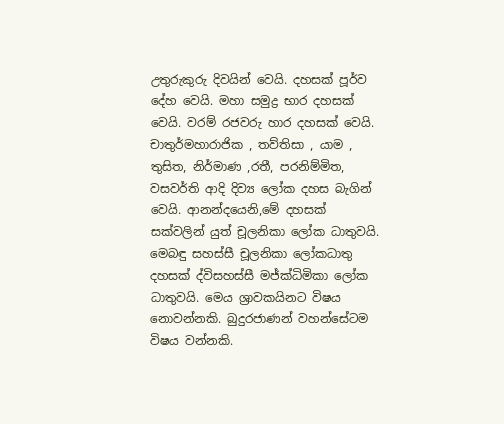උතුරුකුරු දිවයින් වෙයි. දහසක් පූර්ව දේහ වෙයි. මහා සමුද්‍ර භාර දහසක් වෙයි. වරම් රජවරු හාර දහසක් වෙයි. චාතුර්මහාරාජික , තව්තිසා , යාම , තුසිත, නිර්මාණ ,රතී, පරනිම්මිත, වසවර්ති ආදි දිව්‍ය ලෝක දහස බැගින් වෙයි. ආනන්දයෙනි,මේ දහසක් සක්වලින් යුත් චූලනිකා ලෝක ධාතුවයි.
මෙබඳු සහස්සී චූලනිකා ලෝකධාතු දහසක් ද්විසහස්සී මජ්ක්‍ධිමිකා ලෝක ධාතුවයි. මෙය ශ්‍රාවකයිනට විෂය නොවන්නකි. බුදුරජාණන් වහන්සේටම විෂය වන්නකි.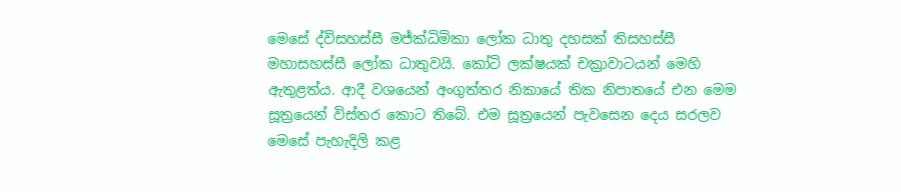මෙසේ ද්විසහස්සී මජ්ක්‍ධිමිකා ලෝක ධාතු දහසක් තිසහස්සී මහාසහස්සී ලෝක ධාතුවයි. කෝටි ලක්ෂයක් චක්‍රාවාටයන් මෙහි ඇතුළත්ය. ආදී වශයෙන් අංගුත්තර නිකායේ තික නිපාතයේ එන මෙම සූත්‍රයෙන් විස්තර කොට තිබේ. එම සූත්‍රයෙන් පැවසෙන දෙය සරලව මෙසේ පැහැදිලි කළ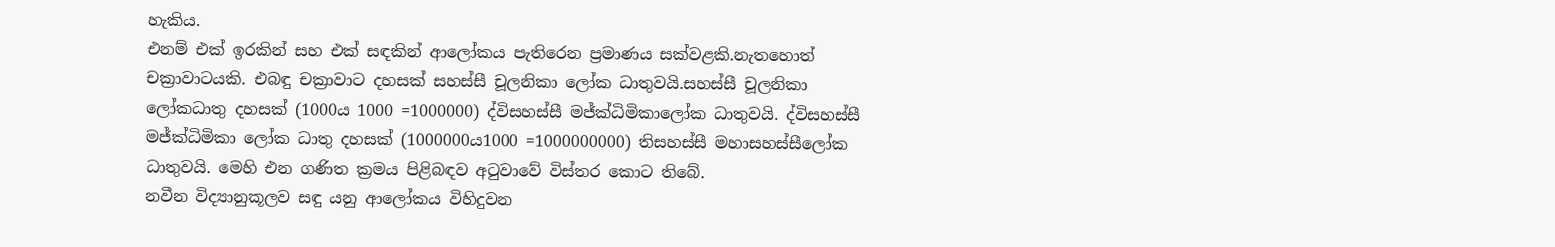හැකිය.
එනම් එක් ඉරකින් සහ එක් සඳකින් ආලෝකය පැතිරෙන ප්‍රමාණය සක්වළකි.නැතහොත් චක්‍රාවාටයකි. එබඳු චක්‍රාවාට දහසක් සහස්සී චූලනිකා ලෝක ධාතුවයි.සහස්සී චූලනිකා ලෝකධාතු දහසක් (1000ය 1000 =1000000) ද්විසහස්සී මජ්ක්‍ධිමිකාලෝක ධාතුවයි. ද්විසහස්සී මජ්ක්‍ධිමිකා ලෝක ධාතු දහසක් (1000000ය1000 =1000000000) තිසහස්සී මහාසහස්සීලෝක ධාතුවයි. මෙහි එන ගණිත ක්‍රමය පිළිබඳව අටුවාවේ විස්තර කොට තිබේ.
නවීන විද්‍යානුකූලව සඳු යනු ආලෝකය විහිදුවන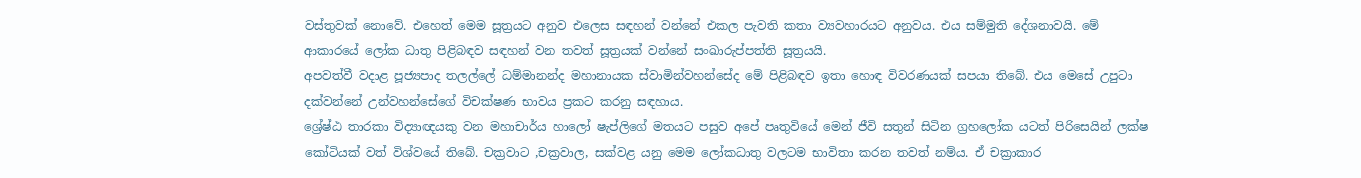වස්තුවක් නොවේ. එහෙත් මෙම සූත්‍රයට අනුව එලෙස සඳහන් වන්නේ එකල පැවති කතා ව්‍යවහාරයට අනුවය. එය සම්මුති දේශනාවයි. මේ ආකාරයේ ලෝක ධාතු පිළිබඳව සඳහන් වන තවත් සූත්‍රයක් වන්නේ සංඛාරුප්පත්ති සූත්‍රයයි.
අපවත්වී වදාළ පූජ්‍යපාද තලල්ලේ ධම්මානන්ද මහානායක ස්වාමින්වහන්සේද මේ පිළිබඳව ඉතා හොඳ විවරණයක් සපයා තිබේ. එය මෙසේ උපුටා දක්වන්නේ උන්වහන්සේගේ විචක්ෂණ භාවය ප්‍රකට කරනු සඳහාය.
ශ්‍රේෂ්ඨ තාරකා විද්‍යාඥයකු වන මහාචාර්ය හාලෝ ෂැප්ලිගේ මතයට පසුව අපේ පෘතුවියේ මෙන් ජීවි සතුන් සිටින ග්‍රහලෝක යටත් පිරිසෙයින් ලක්ෂ කෝටියක් වත් විශ්වයේ තිබේ. චක්‍රවාට ,චක්‍රවාල, සක්වළ යනු මෙම ලෝකධාතු වලටම භාවිතා කරන තවත් නම්ය. ඒ චක්‍රාකාර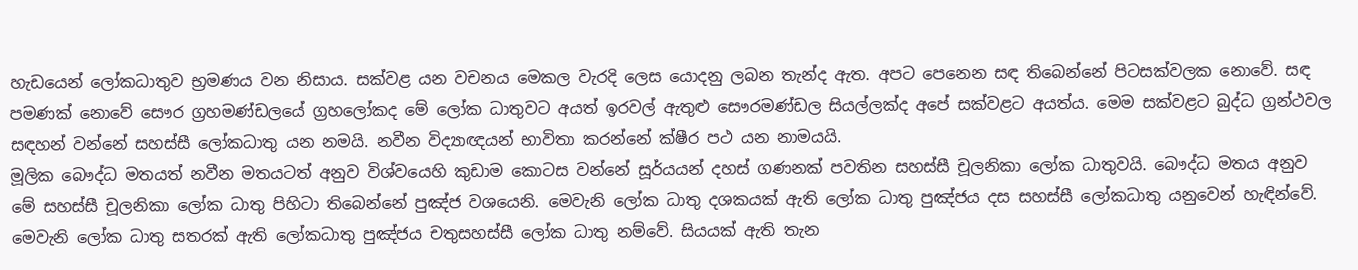හැඩයෙන් ලෝකධාතුව භ්‍රමණය වන නිසාය. සක්වළ යන වචනය මෙකල වැරදි ලෙස යොදනු ලබන තැන්ද ඇත. අපට පෙනෙන සඳ තිබෙන්නේ පිටසක්වලක නොවේ. සඳ පමණක් නොවේ සෞර ග්‍රහමණ්ඩලයේ ග්‍රහලෝකද මේ ලෝක ධාතුවට අයත් ඉරවල් ඇතුළු සෞරමණ්ඩල සියල්ලක්ද අපේ සක්වළට අයත්ය. මෙම සක්වළට බුද්ධ ග්‍රන්ථවල සඳහන් වන්නේ සහස්සී ලෝකධාතු යන නමයි. නවීන විද්‍යාඥයන් භාවිතා කරන්නේ ක්ෂීර පථ යන නාමයයි.
මූලික බෞද්ධ මතයත් නවීන මතයටත් අනුව විශ්වයෙහි කුඩාම කොටස වන්නේ සූර්යයන් දහස් ගණනක් පවතින සහස්සී චූලනිකා ලෝක ධාතුවයි. බෞද්ධ මතය අනුව මේ සහස්සී චූලනිකා ලෝක ධාතු පිහිටා තිබෙන්නේ පුඤ්ජ වශයෙනි. මෙවැනි ලෝක ධාතු දශකයක් ඇති ලෝක ධාතු පුඤ්ජය දස සහස්සී ලෝකධාතු යනුවෙන් හැඳින්වේ. මෙවැනි ලෝක ධාතු සතරක් ඇති ලෝකධාතු පුඤ්ජය චතුසහස්සී ලෝක ධාතු නම්වේ. සියයක් ඇති තැන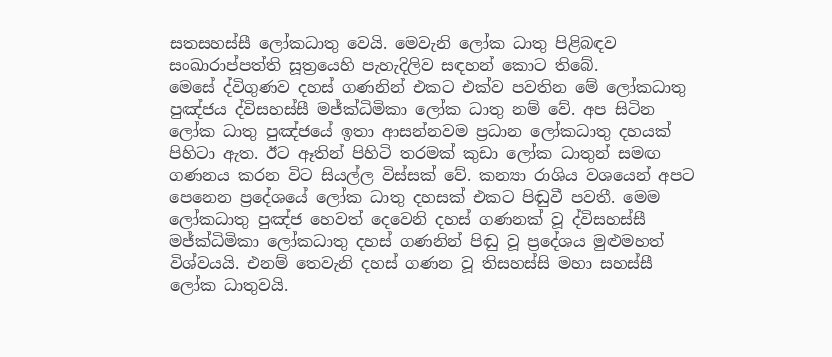සතසහස්සී ලෝකධාතු වෙයි. මෙවැනි ලෝක ධාතු පිළිබඳව සංඛාරාප්පත්ති සූත්‍රයෙහි පැහැදිලිව සඳහන් කොට තිබේ.
මෙසේ ද්විගුණව දහස් ගණනින් එකට එක්ව පවතින මේ ලෝකධාතු පුඤ්ජය ද්විසහස්සී මජ්ක්‍ධිමිකා ලෝක ධාතු නම් වේ. අප සිටින ලෝක ධාතු පුඤ්ජයේ ඉතා ආසන්නවම ප්‍රධාන ලෝකධාතු දහයක් පිහිටා ඇත. ඊට ඈතින් පිහිටි තරමක් කුඩා ලෝක ධාතුන් සමඟ ගණනය කරන විට සියල්ල විස්සක් වේ. කන්‍යා රාශිය වශයෙන් අපට පෙනෙන ප්‍රදේශයේ ලෝක ධාතු දහසක් එකට පිඬුවී පවතී. මෙම ලෝකධාතු පුඤ්ජ හෙවත් දෙවෙනි දහස් ගණනක් වූ ද්විසහස්සී මජ්ක්‍ධිමිකා ලෝකධාතු දහස් ගණනින් පිඬු වූ ප්‍රදේශය මුළුමහත් විශ්වයයි. එනම් තෙවැනි දහස් ගණන වූ තිසහස්සි මහා සහස්සී ලෝක ධාතුවයි.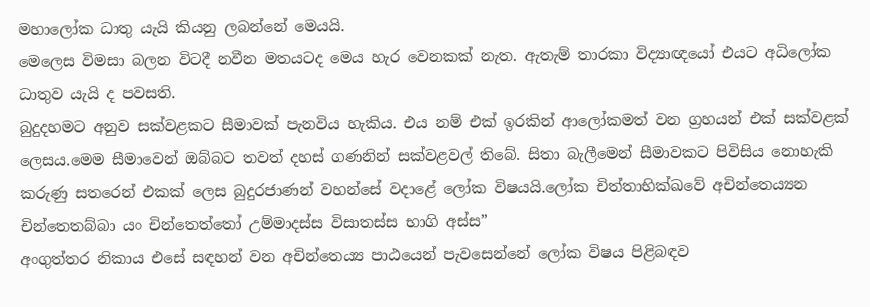මහාලෝක ධාතු යැයි කියනු ලබන්නේ මෙයයි.
මෙලෙස විමසා බලන විටදී නවීන මතයටද මෙය හැර වෙනකක් නැත. ඇතැම් තාරකා විද්‍යාඥයෝ එයට අධිලෝක ධාතුව යැයි ද පවසති.
බුදුදහමට අනුව සක්වළකට සීමාවක් පැනවිය හැකිය. එය නම් එක් ඉරකින් ආලෝකමත් වන ග්‍රහයන් එක් සක්වළක් ලෙසය.මෙම සීමාවෙන් ඔබ්බට තවත් දහස් ගණනින් සක්වළවල් තිබේ. සිතා බැලීමෙන් සීමාවකට පිවිසිය නොහැකි කරුණු සතරෙන් එකක් ලෙස බුදුරජාණන් වහන්සේ වදාළේ ලෝක විෂයයි.ලෝක චිත්තාභික්ඛවේ අචින්තෙය්‍යන චින්තෙතබ්බා යං චින්තෙත්තෝ උම්මාදස්ස විසාතස්ස භාගි අස්ස”
අංගුත්තර නිකාය එසේ සඳහන් වන අචින්තෙය්‍ය පාඨයෙන් පැවසෙන්නේ ලෝක විෂය පිළිබඳව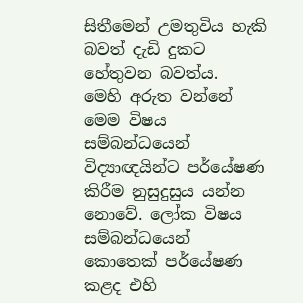සිතීමෙන් උමතුවිය හැකි බවත් දැඩි දුකට හේතුවන බවත්ය.
මෙහි අරුත වන්නේ මෙම විෂය සම්බන්ධයෙන් විද්‍යාඥයින්ට පර්යේෂණ කිරීම නුසුදුසුය යන්න නොවේ. ලෝක විෂය සම්බන්ධයෙන් කොතෙක් පර්යේෂණ කළද එහි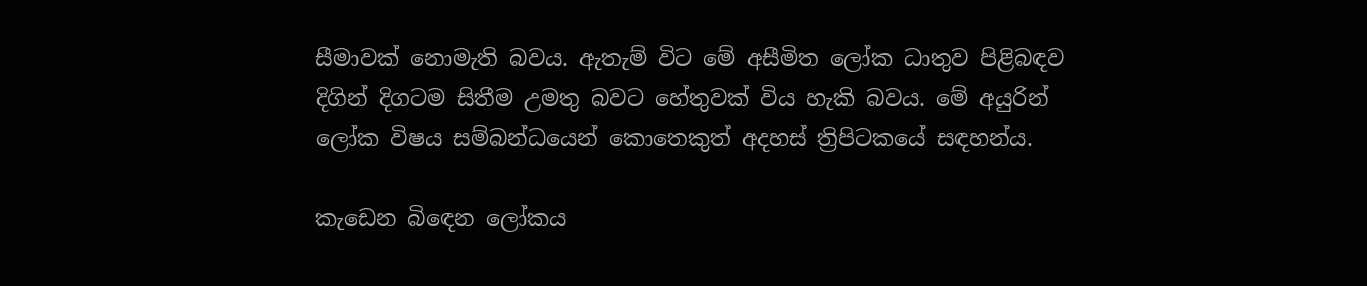සීමාවක් නොමැති බවය. ඇතැම් විට මේ අසීමිත ලෝක ධාතුව පිළිබඳව දිගින් දිගටම සිතීම උමතු බවට හේතුවක් විය හැකි බවය. මේ අයුරින් ලෝක විෂය සම්බන්ධයෙන් කොතෙකුත් අදහස් ත්‍රිපිටකයේ සඳහන්ය.

කැඩෙන බිඳෙන ලෝකය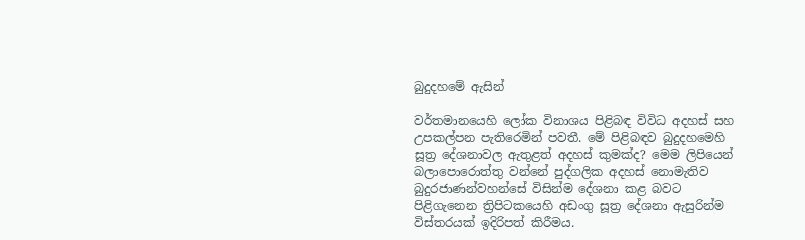බුදුදහමේ ඇසින්

වර්තමානයෙහි ලෝක විනාශය පිළිබඳ විවිධ අදහස් සහ උපකල්පන පැතිරෙමින් පවතී. මේ පිළිබඳව බුදුදහමෙහි සූත්‍ර දේශනාවල ඇතුළත් අදහස් කුමක්ද? මෙම ලිපියෙන් බලාපොරොත්තු වන්නේ පුද්ගලික අදහස් නොමැතිව බුදුරජාණන්වහන්සේ විසින්ම දේශනා කළ බවට පිළිගැනෙන ත්‍රිපිටකයෙහි අඩංගු සූත්‍ර දේශනා ඇසුරින්ම විස්තරයක් ඉදිරිපත් කිරීමය.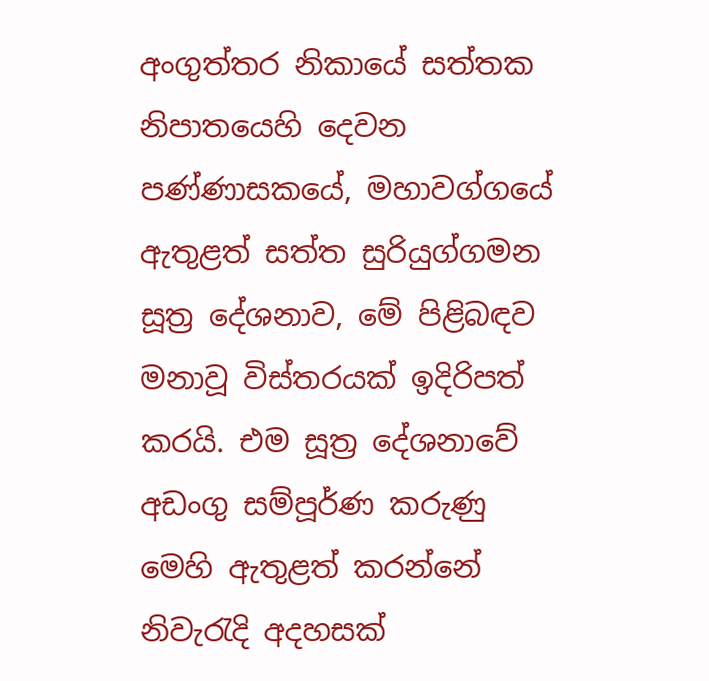අංගුත්තර නිකායේ සත්තක නිපාතයෙහි දෙවන පණ්ණාසකයේ, මහාවග්ගයේ ඇතුළත් සත්ත සුරියුග්ගමන සූත්‍ර දේශනාව, මේ පිළිබඳව මනාවූ විස්තරයක් ඉදිරිපත් කරයි. එම සූත්‍ර දේශනාවේ අඩංගු සම්පූර්ණ කරුණු මෙහි ඇතුළත් කරන්නේ නිවැරැදි අදහසක්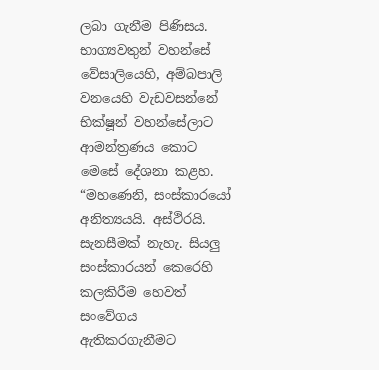ලබා ගැනීම පිණිසය.
භාග්‍යවතුන් වහන්සේ වේසාලියෙහි, අම්බපාලි වනයෙහි වැඩවසන්නේ භික්ෂූන් වහන්සේලාට ආමන්ත්‍රණය කොට මෙසේ දේශනා කළහ. “මහණෙනි, සංස්කාරයෝ අනිත්‍යයයි. අස්ථිරයි. සැනසීමක් නැහැ. සියලු සංස්කාරයන් කෙරෙහි කලකිරීම හෙවත් සංවේගය ඇතිකරගැනීමට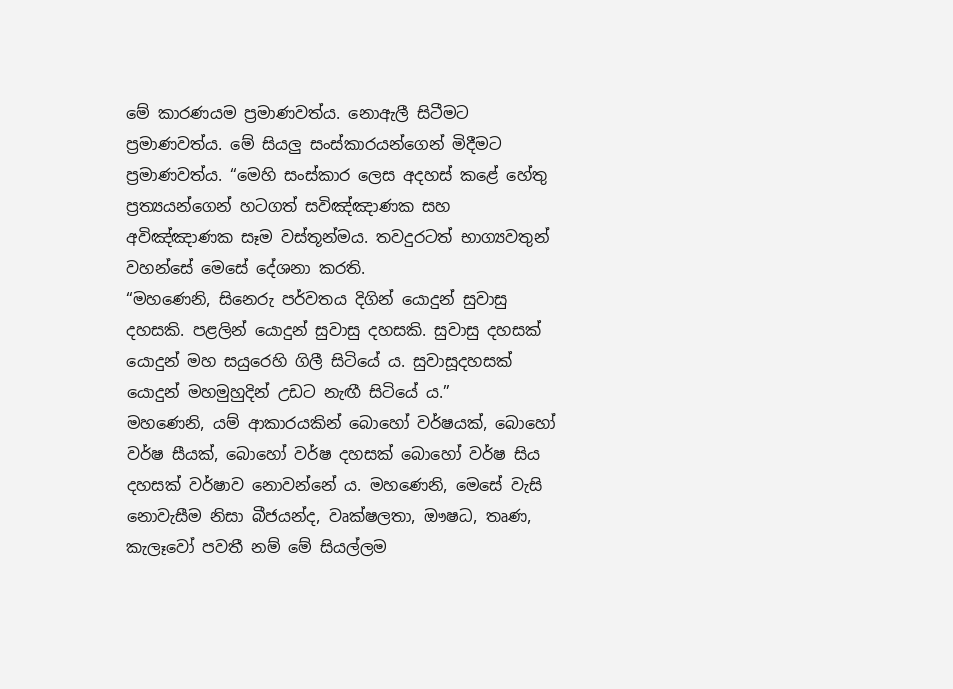මේ කාරණයම ප්‍රමාණවත්ය. නොඇලී සිටීමට ප්‍රමාණවත්ය. මේ සියලු සංස්කාරයන්ගෙන් මිදීමට ප්‍රමාණවත්ය. “මෙහි සංස්කාර ලෙස අදහස් කළේ හේතු ප්‍රත්‍යයන්ගෙන් හටගත් සවිඤ්ඤාණක සහ අවිඤ්ඤාණක සෑම වස්තූන්මය. තවදුරටත් භාග්‍යවතුන් වහන්සේ මෙසේ දේශනා කරති.
“මහණෙනි, සිනෙරු පර්වතය දිගින් යොදුන් සුවාසු දහසකි. පළලින් යොදුන් සුවාසු දහසකි. සුවාසු දහසක් යොදුන් මහ සයුරෙහි ගිලී සිටියේ ය. සුවාසූදහසක් යොදුන් මහමුහුදින් උඩට නැඟී සිටියේ ය.”
මහණෙනි, යම් ආකාරයකින් බොහෝ වර්ෂයක්, බොහෝ වර්ෂ සීයක්, බොහෝ වර්ෂ දහසක් බොහෝ වර්ෂ සිය දහසක් වර්ෂාව නොවන්නේ ය. මහණෙනි, මෙසේ වැසි නොවැසීම නිසා බීජයන්ද, වෘක්ෂලතා, ඖෂධ, තෘණ, කැලෑවෝ පවතී නම් මේ සියල්ලම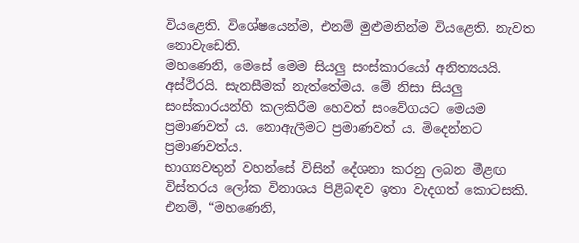වියළෙති. විශේෂයෙන්ම, එනම් මුළුමනින්ම වියළෙති. නැවත නොවැඩෙති.
මහණෙනි, මෙසේ මෙම සියලු සංස්කාරයෝ අනිත්‍යයයි. අස්ථිරයි. සැනසීමක් නැත්තේමය. මේ නිසා සියලු සංස්කාරයන්හි කලකිරීම හෙවත් සංවේගයට මෙයම ප්‍රමාණවත් ය. නොඇලීමට ප්‍රමාණවත් ය. මිදෙන්නට ප්‍රමාණවත්ය.
භාග්‍යවතුන් වහන්සේ විසින් දේශනා කරනු ලබන මීළඟ විස්තරය ලෝක විනාශය පිළිබඳව ඉතා වැදගත් කොටසකි. එනම්, “මහණෙනි,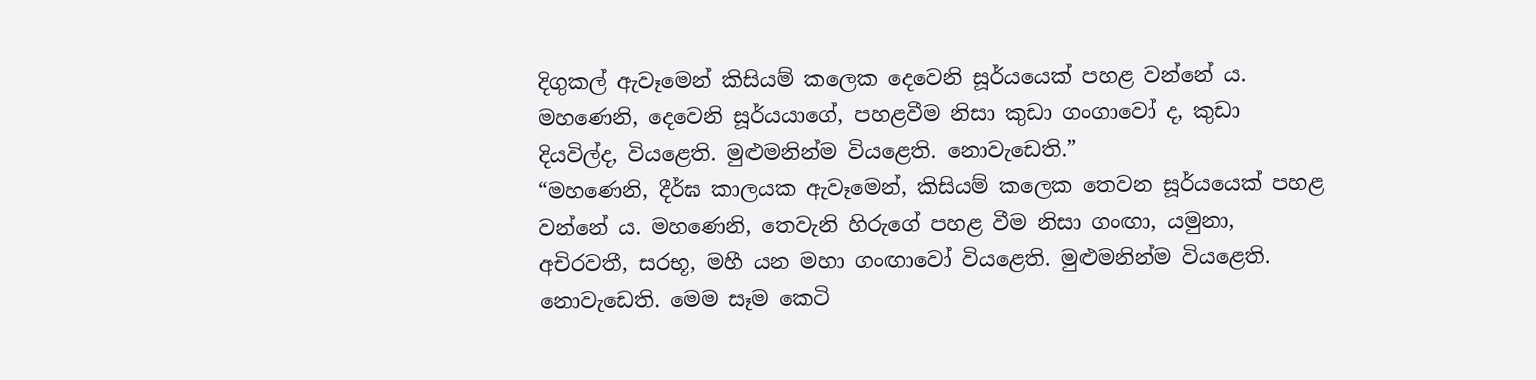දිගුකල් ඇවෑමෙන් කිසියම් කලෙක දෙවෙනි සූර්යයෙක් පහළ වන්නේ ය. මහණෙනි, දෙවෙනි සූර්යයාගේ, පහළවීම නිසා කුඩා ගංගාවෝ ද, කුඩා දියවිල්ද, වියළෙති. මුළුමනින්ම වියළෙති. නොවැඩෙති.”
“මහණෙනි, දීර්ඝ කාලයක ඇවෑමෙන්, කිසියම් කලෙක තෙවන සූර්යයෙක් පහළ වන්නේ ය. මහණෙනි, තෙවැනි හිරුගේ පහළ වීම නිසා ගංඟා, යමුනා, අචිරවතී, සරභූ, මහී යන මහා ගංඟාවෝ වියළෙති. මුළුමනින්ම වියළෙති. නොවැඩෙති. මෙම සෑම කෙටි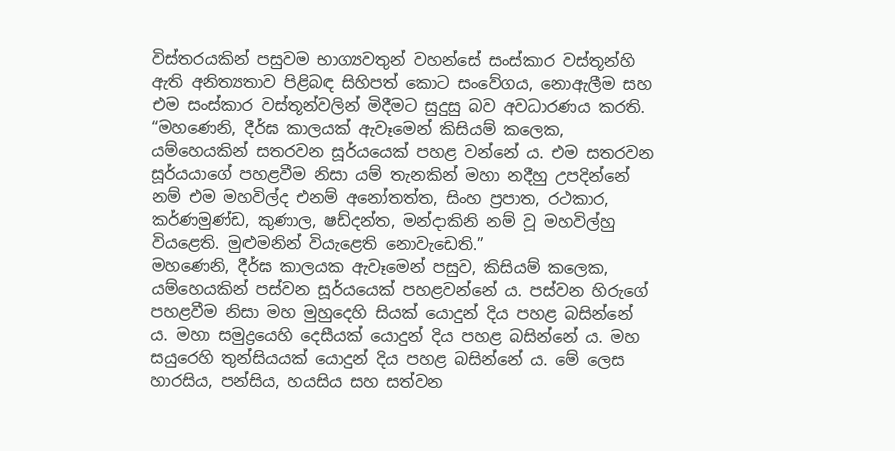විස්තරයකින් පසුවම භාග්‍යවතුන් වහන්සේ සංස්කාර වස්තූන්හි ඇති අනිත්‍යතාව පිළිබඳ සිහිපත් කොට සංවේගය, නොඇලීම සහ එම සංස්කාර වස්තූන්වලින් මිදීමට සුදුසු බව අවධාරණය කරති.
“මහණෙනි, දීර්ඝ කාලයක් ඇවෑමෙන් කිසියම් කලෙක, යම්හෙයකින් සතරවන සූර්යයෙක් පහළ වන්නේ ය. එම සතරවන සූර්යයාගේ පහළවීම නිසා යම් තැනකින් මහා නදීහු උපදින්නේ නම් එම මහවිල්ද එනම් අනෝතත්ත, සිංහ ප්‍රපාත, රථකාර, කර්ණමුණ්ඩ, කුණාල, ෂඩ්දන්ත, මන්දාකිනි නම් වූ මහවිල්හු වියළෙති. මුළුමනින් වියැළෙති නොවැඩෙති.”
මහණෙනි, දීර්ඝ කාලයක ඇවෑමෙන් පසුව, කිසියම් කලෙක, යම්හෙයකින් පස්වන සූර්යයෙක් පහළවන්නේ ය. පස්වන හිරුගේ පහළවීම නිසා මහ මුහුදෙහි සියක් යොදුන් දිය පහළ බසින්නේ ය. මහා සමුද්‍රයෙහි දෙසීයක් යොදුන් දිය පහළ බසින්නේ ය. මහ සයුරෙහි තුන්සියයක් යොදුන් දිය පහළ බසින්නේ ය. මේ ලෙස හාරසිය, පන්සිය, හයසිය සහ සත්වන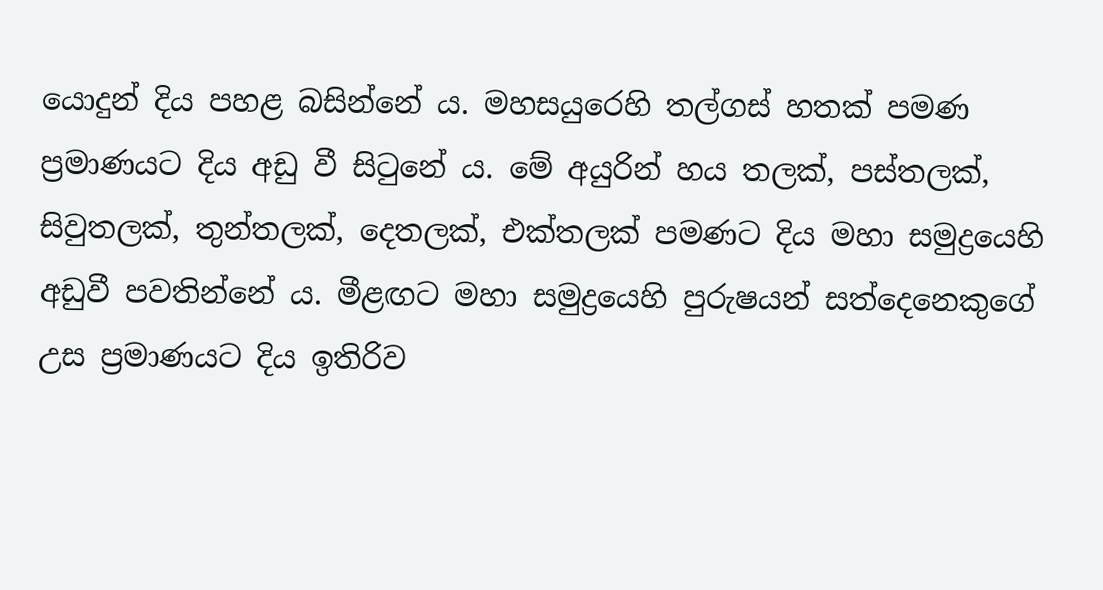යොදුන් දිය පහළ බසින්නේ ය. මහසයුරෙහි තල්ගස් හතක් පමණ ප්‍රමාණයට දිය අඩු වී සිටුනේ ය. මේ අයුරින් හය තලක්, පස්තලක්, සිවුතලක්, තුන්තලක්, දෙතලක්, එක්තලක් පමණට දිය මහා සමුද්‍රයෙහි අඩුවී පවතින්නේ ය. මීළඟට මහා සමුද්‍රයෙහි පුරුෂයන් සත්දෙනෙකුගේ උස ප්‍රමාණයට දිය ඉතිරිව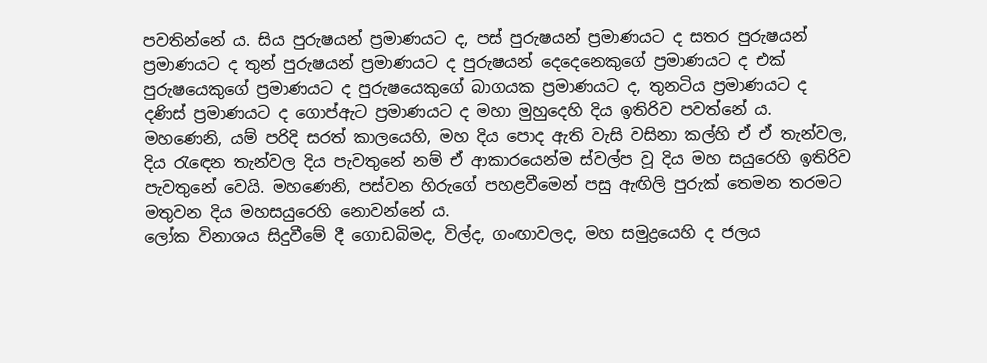පවතින්නේ ය. සිය පුරුෂයන් ප්‍රමාණයට ද, පස් පුරුෂයන් ප්‍රමාණයට ද සතර පුරුෂයන් ප්‍රමාණයට ද තුන් පුරුෂයන් ප්‍රමාණයට ද පුරුෂයන් දෙදෙනෙකුගේ ප්‍රමාණයට ද එක් පුරුෂයෙකුගේ ප්‍රමාණයට ද පුරුෂයෙකුගේ බාගයක ප්‍රමාණයට ද, තුනටිය ප්‍රමාණයට ද දණිස් ප්‍රමාණයට ද ගොප්ඇට ප්‍රමාණයට ද මහා මුහුදෙහි දිය ඉතිරිව පවත්නේ ය.
මහණෙනි, යම් පරිදි සරත් කාලයෙහි, මහ දිය පොද ඇති වැසි වසිනා කල්හි ඒ ඒ තැන්වල, දිය රැඳෙන තැන්වල දිය පැවතුනේ නම් ඒ ආකාරයෙන්ම ස්වල්ප වූ දිය මහ සයුරෙහි ඉතිරිව පැවතුනේ වෙයි. මහණෙනි, පස්වන හිරුගේ පහළවීමෙන් පසු ඇඟිලි පුරුක් තෙමන තරමට මතුවන දිය මහසයුරෙහි නොවන්නේ ය.
ලෝක විනාශය සිදුවීමේ දී ගොඩබිමද, විල්ද, ගංඟාවලද, මහ සමුද්‍රයෙහි ද ජලය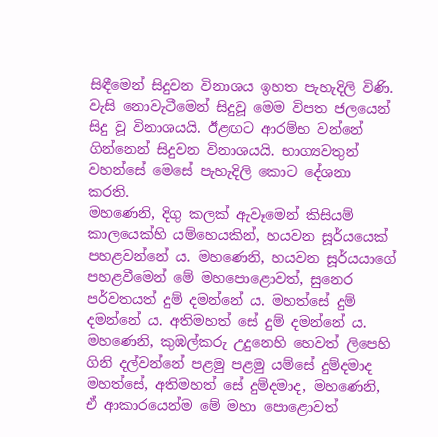සිඳීමෙන් සිදුවන විනාශය ඉහත පැහැදිලි විණි. වැසි නොවැටීමෙන් සිදුවූ මෙම විපත ජලයෙන් සිදු වූ විනාශයයි. ඊළඟට ආරම්භ වන්නේ ගින්නෙන් සිදුවන විනාශයයි. භාග්‍යවතුන් වහන්සේ මෙසේ පැහැදිලි කොට දේශනා කරති.
මහණෙනි, දිගු කලක් ඇවෑමෙන් කිසියම් කාලයෙක්හි යම්හෙයකින්, හයවන සූර්යයෙක් පහළවන්නේ ය. මහණෙනි, හයවන සූර්යයාගේ පහළවීමෙන් මේ මහපොළොවත්, සුනෙර පර්වතයත් දුම් දමන්නේ ය. මහත්සේ දුම් දමන්නේ ය. අතිමහත් සේ දුම් දමන්නේ ය. මහණෙනි, කුඹල්කරු උදුනෙහි හෙවත් ලිපෙහි ගිනි දල්වන්නේ පළමු පළමු යම්සේ දුම්දමාද මහත්සේ, අතිමහත් සේ දුම්දමාද, මහණෙනි, ඒ ආකාරයෙන්ම මේ මහා පොළොවත්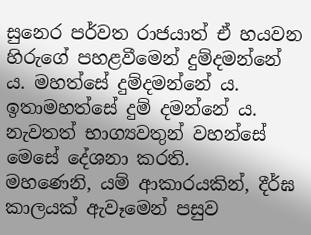සුනෙර පර්වත රාජයාත් ඒ හයවන හිරුගේ පහළවීමෙන් දුම්දමන්නේ ය. මහත්සේ දුම්දමන්නේ ය. ඉතාමහත්සේ දුම් දමන්නේ ය.
නැවතත් භාග්‍යවතුන් වහන්සේ මෙසේ දේශනා කරති.
මහණෙනි, යම් ආකාරයකින්, දීර්ඝ කාලයක් ඇවෑමෙන් පසුව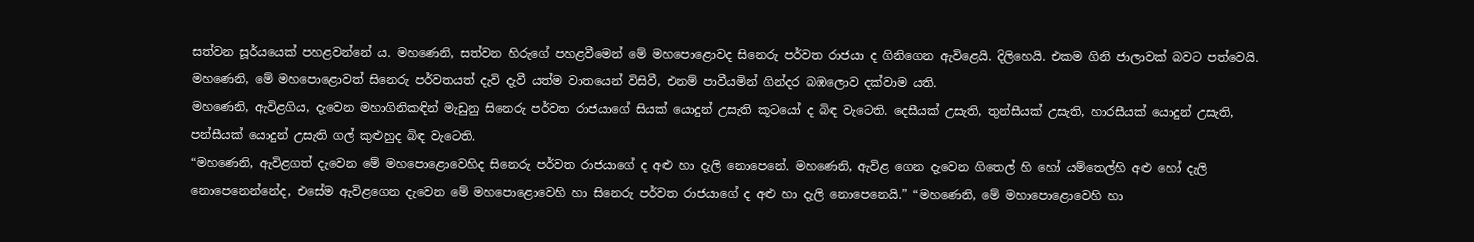සත්වන සූර්යයෙක් පහළවන්නේ ය. මහණෙනි, සත්වන හිරුගේ පහළවීමෙන් මේ මහපොළොවද සිනෙරු පර්වත රාජයා ද ගිනිගෙන ඇවිළෙයි. දිලිහෙයි. එකම ගිනි ජාලාවක් බවට පත්වෙයි. මහණෙනි, මේ මහපොළොවත් සිනෙරු පර්වතයත් දැවි දැවී යත්ම වාතයෙන් විසිවී, එනම් පාවීයමින් ගින්දර බඹලොව දක්වාම යති.
මහණෙනි, ඇවිළගිය, දැවෙන මහාගිනිකඳින් මැඩුනු සිනෙරු පර්වත රාජයාගේ සියක් යොදුන් උසැති කූටයෝ ද බිඳ වැටෙති. දෙසීයක් උසැති, තුන්සීයක් උසැති, හාරසීයක් යොදුන් උසැති, පන්සීයක් යොදුන් උසැති ගල් කුළුහුද බිඳ වැටෙති.
“මහණෙනි, ඇවිළගත් දැවෙන මේ මහපොළොවෙහිද සිනෙරු පර්වත රාජයාගේ ද අළු හා දැලි නොපෙනේ. මහණෙනි, ඇවිළ ගෙන දැවෙන ගිතෙල් හි හෝ යම්තෙල්හි අළු හෝ දැලි නොපෙනෙන්නේද, එසේම ඇවිළගෙන දැවෙන මේ මහපොළොවෙහි හා සිනෙරු පර්වත රාජයාගේ ද අළු හා දැලි නොපෙනෙයි.” “මහණෙනි, මේ මහාපොළොවෙහි හා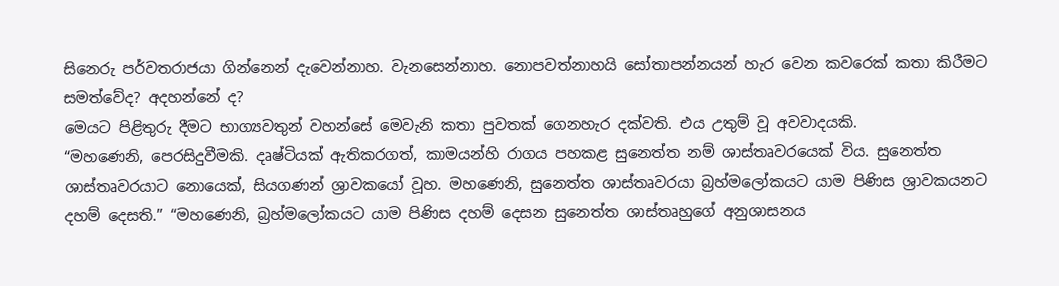සිනෙරු පර්වතරාජයා ගින්නෙන් දැවෙන්නාහ. වැනසෙන්නාහ. නොපවත්නාහයි සෝතාපන්නයන් හැර වෙන කවරෙක් කතා කිරීමට සමත්වේද? අදහන්නේ ද?
මෙයට පිළිතුරු දීමට භාග්‍යවතුන් වහන්සේ මෙවැනි කතා පුවතක් ගෙනහැර දක්වති. එය උතුම් වූ අවවාදයකි.
“මහණෙනි, පෙරසිදුවීමකි. දෘෂ්ටියක් ඇතිකරගත්, කාමයන්හි රාගය පහකළ සුනෙත්ත නම් ශාස්තෘවරයෙක් විය. සුනෙත්ත ශාස්තෘවරයාට නොයෙක්, සියගණන් ශ්‍රාවකයෝ වූහ. මහණෙනි, සුනෙත්ත ශාස්තෘවරයා බ්‍රහ්මලෝකයට යාම පිණිස ශ්‍රාවකයනට දහම් දෙසති.” “මහණෙනි, බ්‍රහ්මලෝකයට යාම පිණිස දහම් දෙසන සුනෙත්ත ශාස්තෘහුගේ අනුශාසනය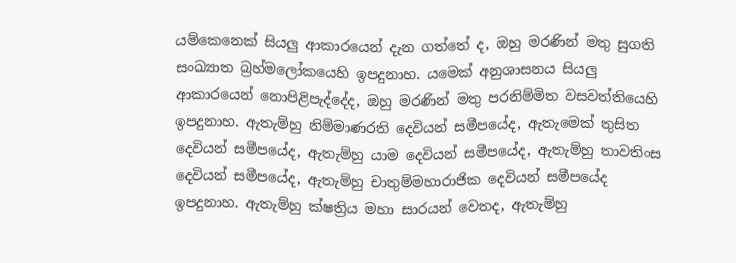යම්කෙනෙක් සියලු ආකාරයෙන් දැන ගත්තේ ද, ඔහු මරණින් මතු සුගති සංඛ්‍යාත බ්‍රහ්මලෝකයෙහි ඉපදුනාහ. යමෙක් අනුශාසනය සියලු ආකාරයෙන් නොපිළිපැද්දේද, ඔහු මරණින් මතු පරනිම්මිත වසවත්තියෙහි ඉපදුනාහ. ඇතැම්හු නිම්මාණරති දෙවියන් සමීපයේද, ඇතැමෙක් තුසිත දෙවියන් සමීපයේද, ඇතැම්හු යාම දෙවියන් සමීපයේද, ඇතැම්හු තාවතිංස දෙවියන් සමීපයේද, ඇතැම්හු චාතුම්මහාරාජික දෙවියන් සමීපයේද ඉපදුනාහ. ඇතැම්හු ක්ෂත්‍රිය මහා සාරයන් වෙතද, ඇතැම්හු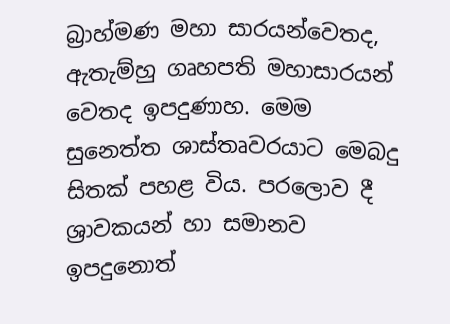බ්‍රාහ්මණ මහා සාරයන්වෙතද, ඇතැම්හු ගෘහපති මහාසාරයන් වෙතද ඉපදුණාහ. මෙම සුනෙත්ත ශාස්තෘවරයාට මෙබදු සිතක් පහළ විය. පරලොව දී ශ්‍රාවකයන් හා සමානව ඉපදුනොත්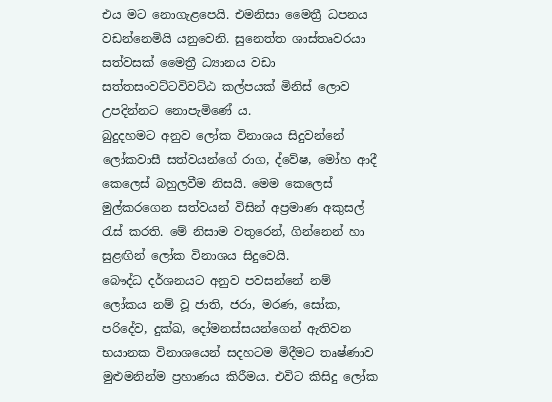එය මට නොගැළපෙයි. එමනිසා මෛත්‍රී ධපනය වඩන්නෙමියි යනුවෙනි. සුනෙත්ත ශාස්තෘවරයා සත්වසක් මෛත්‍රී ධ්‍යානය වඩා සත්තසංවට්ටවිවට්ඨ කල්පයක් මිනිස් ලොව උපදින්නට නොපැමිණේ ය.
බුදුදහමට අනුව ලෝක විනාශය සිදුවන්නේ ලෝකවාසී සත්වයන්ගේ රාග, ද්වේෂ, මෝහ ආදී කෙලෙස් බහුලවීම නිසයි. මෙම කෙලෙස් මුල්කරගෙන සත්වයන් විසින් අප්‍රමාණ අකුසල් රැස් කරති. මේ නිසාම වතුරෙන්, ගින්නෙන් හා සුළඟින් ලෝක විනාශය සිදුවෙයි.
බෞද්ධ දර්ශනයට අනුව පවසන්නේ නම් ලෝකය නම් වූ ජාති, ජරා, මරණ, සෝක, පරිදේව, දුක්ඛ, දෝමනස්සයන්ගෙන් ඇතිවන භයානක විනාශයෙන් සදහටම මිදීමට තෘෂ්ණාව මුළුමනින්ම ප්‍රහාණය කිරීමය. එවිට කිසිදු ලෝක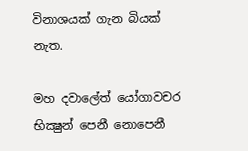විනාශයක් ගැන බියක් නැත.

මහ දවාලේත් යෝගාවචර භික්‍ෂුන් පෙනී නොපෙනී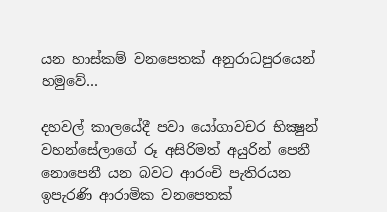යන හාස්කම් වනපෙතක් අනුරාධපුරයෙන් හමුවේ…

දහවල් කාලයේදී පවා යෝගාවචර භික්‍ෂුන් වහන්සේලාගේ රූ අසිරිමත් අයුරින් පෙනී නොපෙනී යන බවට ආරංචි පැතිරයන ඉපැරණි ආරාමික වනපෙතක්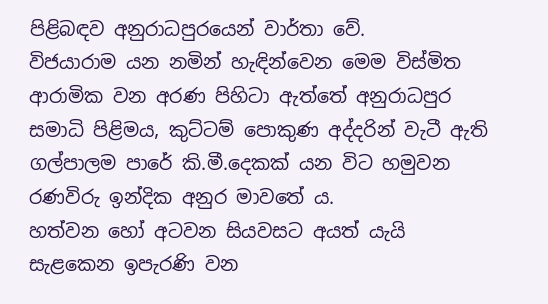පිළිබඳව අනුරාධපුරයෙන් වාර්තා වේ.
විජයාරාම යන නමින් හැඳින්වෙන මෙම විස්මිත ආරාමික වන අරණ පිහිටා ඇත්තේ අනුරාධපුර සමාධි පිළිමය, කුට්ටම් පොකුණ අද්දරින් වැටී ඇති ගල්පාලම පාරේ කි.මී.දෙකක් යන විට හමුවන රණවිරු ඉන්දික අනුර මාවතේ ය.
හත්වන හෝ අටවන සියවසට අයත් යැයි සැළකෙන ඉපැරණි වන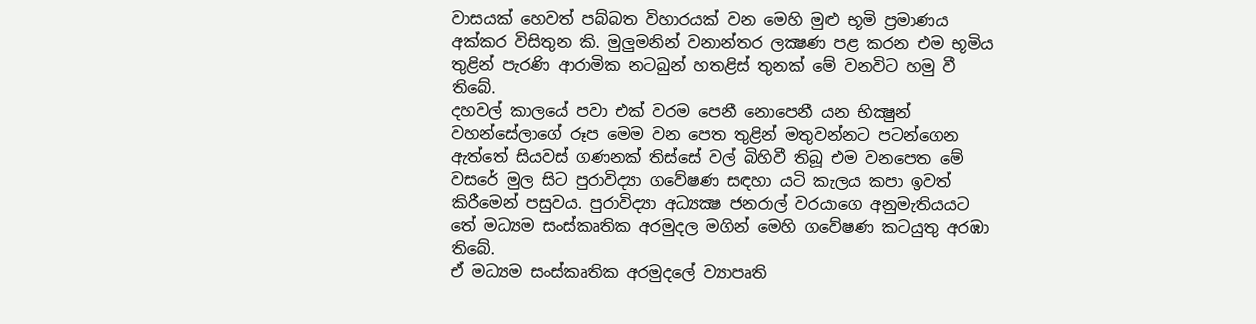වාසයක් හෙවත් පබ්බත විහාරයක් වන මෙහි මුළු භූමි ප්‍රමාණය අක්කර විසිතුන කි. මුලුමනින් වනාන්තර ලක්‍ෂණ පළ කරන එම භූමිය තුළින් පැරණි ආරාමික නටබුන් හතළිස් තුනක් මේ වනවිට හමු වී තිබේ.
දහවල් කාලයේ පවා එක් වරම පෙනී නොපෙනී යන භික්‍ෂුන් වහන්සේලාගේ රූප මෙම වන පෙත තුළින් මතුවන්නට පටන්ගෙන ඇත්තේ සියවස් ගණනක් තිස්සේ වල් බිහිවී තිබූ එම වනපෙත මේ වසරේ මුල සිට පුරාවිද්‍යා ගවේෂණ සඳහා යටි කැලය කපා ඉවත් කිරීමෙන් පසුවය. පුරාවිද්‍යා අධ්‍යක්‍ෂ ජනරාල් වරයාගෙ අනුමැතියයට තේ මධ්‍යම සංස්කෘතික අරමුදල මගින් මෙහි ගවේෂණ කටයුතු අරඹා තිබේ.
ඒ මධ්‍යම සංස්කෘතික අරමුදලේ ව්‍යාපෘති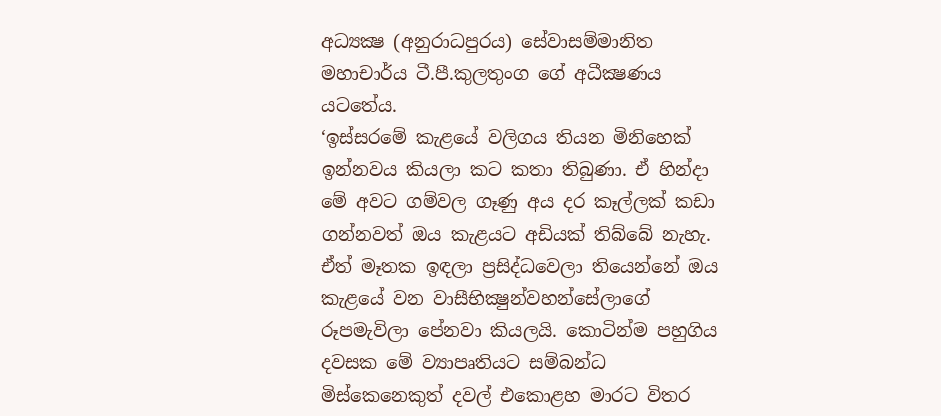අධ්‍යක්‍ෂ (අනුරාධපුරය) සේවාසම්මානිත මහාචාර්ය ටී.පී.කුලතුංග ගේ අධීක්‍ෂණය යටතේය.
‘ඉස්සරමේ කැළයේ වලිගය තියන මිනිහෙක් ඉන්නවය කියලා කට කතා තිබුණා. ඒ හින්දා මේ අවට ගම්වල ගෑණු අය දර කෑල්ලක් කඩා ගන්නවත් ඔය කැළයට අඩියක් තිබ්බේ නැහැ. ඒත් මෑතක ඉඳලා ප්‍රසිද්ධවෙලා තියෙන්නේ ඔය කැළයේ වන වාසීභික්‍ෂුන්වහන්සේලාගේ රූපමැවිලා පේනවා කියලයි. කොටින්ම පහුගිය දවසක මේ ව්‍යාපෘතියට සම්බන්ධ මිස්කෙනෙකුත් දවල් එකොළහ මාරට විතර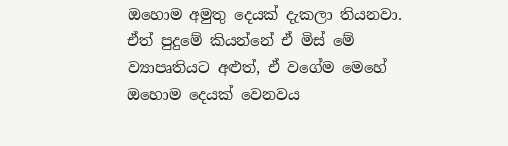ඔහොම අමුතු දෙයක් දැකලා තියනවා. ඒත් පුදුමේ කියන්නේ ඒ මිස් මේ ව්‍යාපෘතියට අළුත්, ඒ වගේම මෙහේ ඔහොම දෙයක් වෙනවය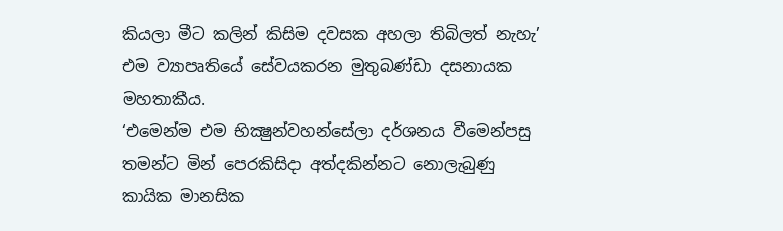කියලා මීට කලින් කිසිම දවසක අහලා තිබිලත් නැහැ’ එම ව්‍යාපෘතියේ සේවයකරන මුතුබණ්ඩා දසනායක මහතාකීය.
‘එමෙන්ම එම භික්‍ෂුන්වහන්සේලා දර්ශනය වීමෙන්පසු තමන්ට මින් පෙරකිසිදා අත්දකින්නට නොලැබුණු කායික මානසික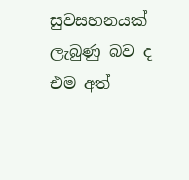සුවසහනයක් ලැබුණු බව ද එම අත්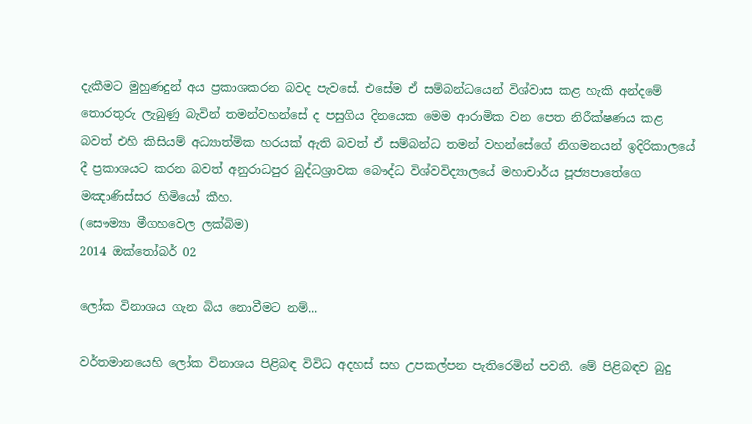දැකීමට මුහුණදුන් අය ප්‍රකාශකරන බවද පැවසේ. එසේම ඒ සම්බන්ධයෙන් විශ්වාස කළ හැකි අන්දමේ තොරතුරු ලැබුණු බැවින් තමන්වහන්සේ ද පසුගිය දිනයෙක මෙම ආරාමික වන පෙත නිරීක්ෂණය කළ බවත් එහි කිසියම් අධ්‍යාත්මික හරයක් ඇති බවත් ඒ සම්බන්ධ තමන් වහන්සේගේ නිගමනයන් ඉදිරිකාලයේ දී ප්‍රකාශයට කරන බවත් අනුරාධපුර බුද්ධශ්‍රාවක බෞද්ධ විශ්වවිද්‍යාලයේ මහාචාර්ය පූජ්‍යපාතේගෙ මඤාණිස්සර හිමියෝ කීහ.
(සෞම්‍යා මීගහවෙල ලක්බිම)
2014 ඔක්තෝබර් 02

ලෝක විනාශය ගැන බිය නොවීමට නම්...

වර්තමානයෙහි ලෝක විනාශය පිළිබඳ විවිධ අදහස්‌ සහ උපකල්පන පැතිරෙමින් පවතී. මේ පිළිබඳව බුදු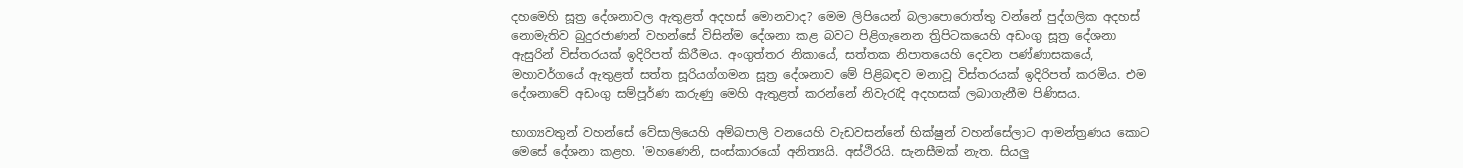දහමෙහි සූත්‍ර දේශනාවල ඇතුළත් අදහස්‌ මොනවාද? මෙම ලිපියෙන් බලාපොරොත්තු වන්නේ පුද්ගලික අදහස්‌ නොමැතිව බුදුරජාණන් වහන්සේ විසින්ම දේශනා කළ බවට පිළිගැනෙන ත්‍රිපිටකයෙහි අඩංගු සූත්‍ර දේශනා ඇසුරින් විස්‌තරයක්‌ ඉදිරිපත් කිරීමය. අංගුත්තර නිකායේ, සත්තක නිපාතයෙහි දෙවන පණ්‌ණාසකයේ, මහාවර්ගයේ ඇතුළත් සත්ත සූරියග්ගමන සූත්‍ර දේශනාව මේ පිළිබඳව මනාවූ විස්‌තරයක්‌ ඉදිරිපත් කරමිය. එම දේශනාවේ අඩංගු සම්පූර්ණ කරුණු මෙහි ඇතුළත් කරන්නේ නිවැරැදි අදහසක්‌ ලබාගැනීම පිණිසය.

භාග්‍යවතුන් වහන්සේ වේසාලියෙහි අම්බපාලි වනයෙහි වැඩවසන්නේ භික්‌ෂුන් වහන්සේලාට ආමන්ත්‍රණය කොට මෙසේ දේශනා කළහ. 'මහණෙනි, සංස්‌කාරයෝ අනිත්‍යයි. අස්‌ථිරයි. සැනසීමක්‌ නැත. සියලු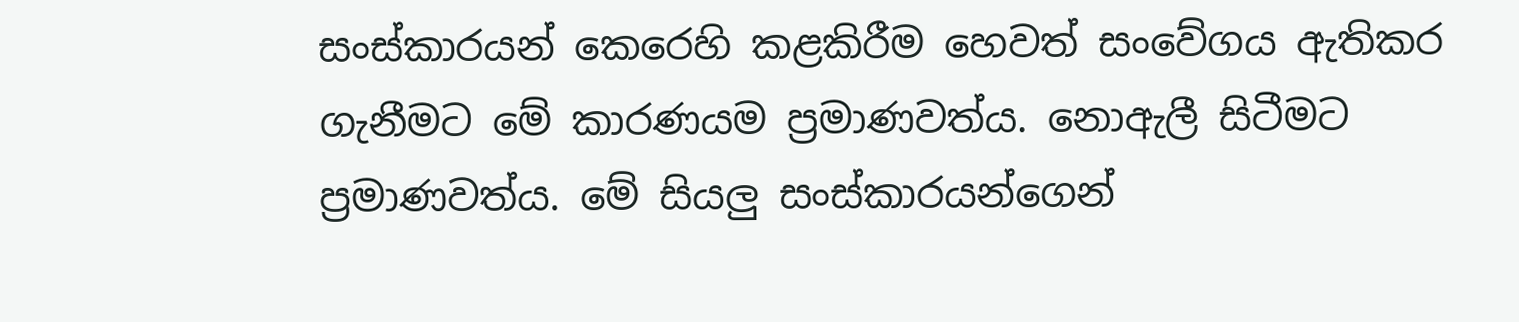සංස්‌කාරයන් කෙරෙහි කළකිරීම හෙවත් සංවේගය ඇතිකර ගැනීමට මේ කාරණයම ප්‍රමාණවත්ය. නොඇලී සිටීමට ප්‍රමාණවත්ය. මේ සියලු සංස්‌කාරයන්ගෙන්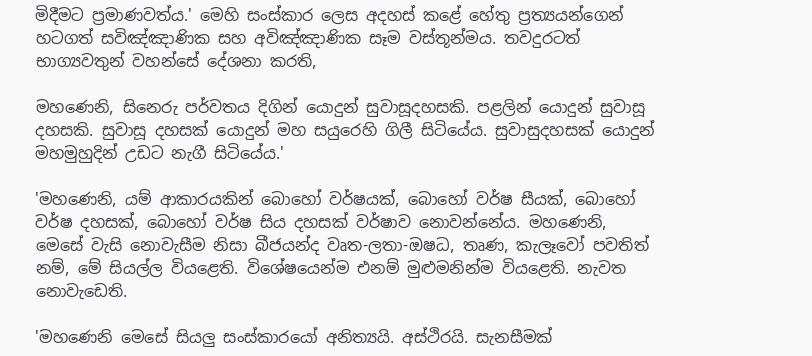මිදීමට ප්‍රමාණවත්ය.' මෙහි සංස්‌කාර ලෙස අදහස්‌ කළේ හේතු ප්‍රත්‍යයන්ගෙන් හටගත් සවිඤ්ඤාණික සහ අවිඤ්ඤාණික සෑම වස්‌තූන්මය. තවදුරටත් භාග්‍යවතුන් වහන්සේ දේශනා කරති,

මහණෙනි, සිනෙරු පර්වතය දිගින් යොදුන් සුවාසූදහසකි. පළලින් යොදුන් සුවාසූ දහසකි. සුවාසූ දහසක්‌ යොදුන් මහ සයුරෙහි ගිලී සිටියේය. සුවාසුදහසක්‌ යොදුන් මහමුහුදින් උඩට නැගී සිටියේය.'

'මහණෙනි, යම් ආකාරයකින් බොහෝ වර්ෂයක්‌, බොහෝ වර්ෂ සීයක්‌, බොහෝ වර්ෂ දහසක්‌, බොහෝ වර්ෂ සිය දහසක්‌ වර්ෂාව නොවන්නේය. මහණෙනි, මෙසේ වැසි නොවැසීම නිසා බීජයන්ද වෘත-ලතා-ඔෂධ, තෘණ, කැලෑවෝ පවතිත් නම්, මේ සියල්ල වියළෙති. විශේෂයෙන්ම එනම් මුළුමනින්ම වියළෙති. නැවත නොවැඩෙති.

'මහණෙනි මෙසේ සියලු සංස්‌කාරයෝ අනිත්‍යයි. අස්‌ථිරයි. සැනසීමක්‌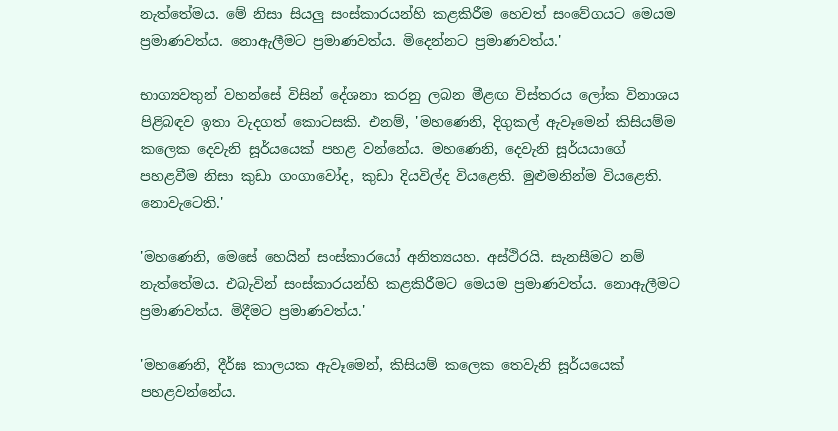නැත්තේමය. මේ නිසා සියලු සංස්‌කාරයන්හි කළකිරීම හෙවත් සංවේගයට මෙයම ප්‍රමාණවත්ය. නොඇලීමට ප්‍රමාණවත්ය. මිදෙන්නට ප්‍රමාණවත්ය.'

භාග්‍යවතුන් වහන්සේ විසින් දේශනා කරනු ලබන මීළඟ විස්‌තරය ලෝක විනාශය පිළිබඳව ඉතා වැදගත් කොටසකි. එනම්, 'මහණෙනි, දිගුකල් ඇවෑමෙන් කිසියම්ම කලෙක දෙවැනි සූර්යයෙක්‌ පහළ වන්නේය. මහණෙනි, දෙවැනි සූර්යයාගේ පහළවීම නිසා කුඩා ගංගාවෝද, කුඩා දියවිල්ද වියළෙති. මුළුමනින්ම වියළෙති. නොවැටෙති.'

'මහණෙනි, මෙසේ හෙයින් සංස්‌කාරයෝ අනිත්‍යයහ. අස්‌ථිරයි. සැනසීමට නම් නැත්තේමය. එබැවින් සංස්‌කාරයන්හි කළකිරීමට මෙයම ප්‍රමාණවත්ය. නොඇලීමට ප්‍රමාණවත්ය. මිදීමට ප්‍රමාණවත්ය.'

'මහණෙනි, දීර්ඝ කාලයක ඇවෑමෙන්, කිසියම් කලෙක තෙවැනි සූර්යයෙක්‌ පහළවන්නේය.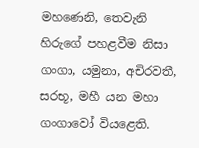මහණෙනි, තෙවැනි හිරුගේ පහළවීම නිසා ගංගා, යමුනා, අචිරවතී, සරභූ, මහී යන මහා ගංගාවෝ වියළෙති.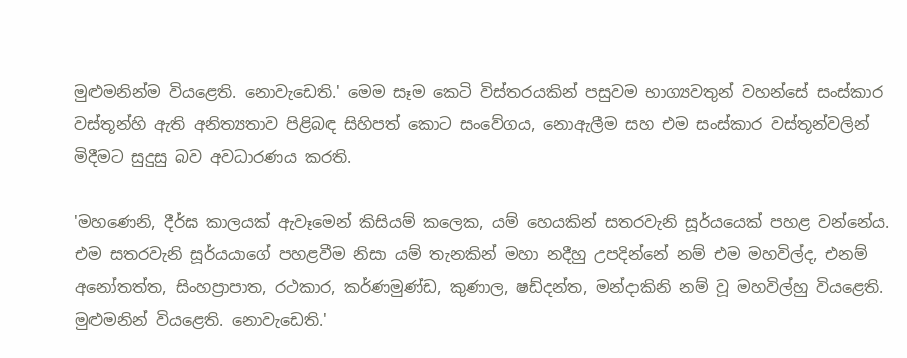මුළුමනින්ම වියළෙති. නොවැඩෙති.' මෙම සෑම කෙටි විස්‌තරයකින් පසුවම භාග්‍යවතුන් වහන්සේ සංස්‌කාර වස්‌තූන්හි ඇති අනිත්‍යතාව පිළිබඳ සිහිපත් කොට සංවේගය, නොඇලීම සහ එම සංස්‌කාර වස්‌තූන්වලින් මිදීමට සුදුසු බව අවධාරණය කරති.

'මහණෙනි, දීර්ඝ කාලයක්‌ ඇවෑමෙන් කිසියම් කලෙක, යම් හෙයකින් සතරවැනි සූර්යයෙක්‌ පහළ වන්නේය. එම සතරවැනි සූර්යයාගේ පහළවීම නිසා යම් තැනකින් මහා නදීහු උපදින්නේ නම් එම මහවිල්ද, එනම් අනෝතත්ත, සිංහප්‍රාපාත, රථකාර, කර්ණමුණ්‌ඩ, කුණාල, ෂඩ්දන්ත, මන්දාකිනි නම් වූ මහවිල්හු වියළෙති. මුළුමනින් වියළෙති. නොවැඩෙති.'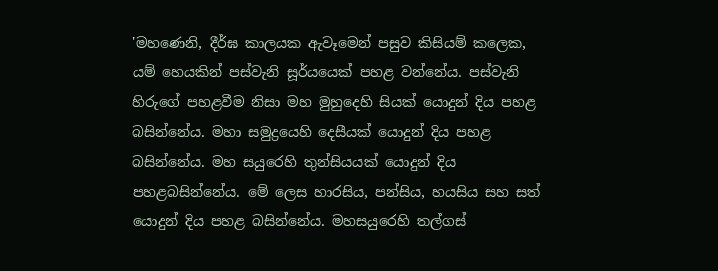'මහණෙනි, දීර්ඝ කාලයක ඇවෑමෙන් පසුව කිසියම් කලෙක, යම් හෙයකින් පස්‌වැනි සූර්යයෙක්‌ පහළ වන්නේය. පස්‌වැනි හිරුගේ පහළවීම නිසා මහ මුහුදෙහි සියක්‌ යොදුන් දිය පහළ බසින්නේය. මහා සමුද්‍රයෙහි දෙසීයක්‌ යොදුන් දිය පහළ බසින්නේය. මහ සයුරෙහි තුන්සියයක්‌ යොදුන් දිය පහළබසින්නේය. මේ ලෙස හාරසිය, පන්සිය, හයසිය සහ සත් යොදුන් දිය පහළ බසින්නේය. මහසයුරෙහි තල්ගස්‌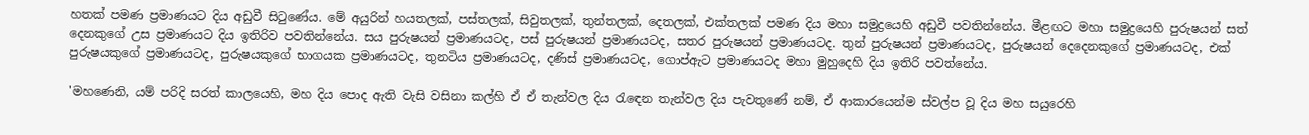හතක්‌ පමණ ප්‍රමාණයට දිය අඩුවී සිටුණේය. මේ අයුරින් හයතලක්‌, පස්‌තලක්‌, සිවුතලක්‌, තුන්තලක්‌, දෙතලක්‌, එක්‌තලක්‌ පමණ දිය මහා සමුද්‍රයෙහි අඩුවී පවතින්නේය. මීළඟට මහා සමුද්‍රයෙහි පුරුෂයන් සත් දෙනකුගේ උස ප්‍රමාණයට දිය ඉතිරිව පවතින්නේය. සය පුරුෂයන් ප්‍රමාණයටද, පස්‌ පුරුෂයන් ප්‍රමාණයටද, සතර පුරුෂයන් ප්‍රමාණයටද. තුන් පුරුෂයන් ප්‍රමාණයටද, පුරුෂයන් දෙදෙනකුගේ ප්‍රමාණයටද, එක්‌ පුරුෂයකුගේ ප්‍රමාණයටද, පුරුෂයකුගේ භාගයක ප්‍රමාණයටද, තුනටිය ප්‍රමාණයටද, දණිස්‌ ප්‍රමාණයටද, ගොප්ඇට ප්‍රමාණයටද මහා මුහුදෙහි දිය ඉතිරි පවත්නේය.

'මහණෙනි, යම් පරිදි සරත් කාලයෙහි, මහ දිය පොද ඇති වැසි වසිනා කල්හි ඒ ඒ තැන්වල දිය රැඳෙන තැන්වල දිය පැවතුණේ නම්, ඒ ආකාරයෙන්ම ස්‌වල්ප වූ දිය මහ සයුරෙහි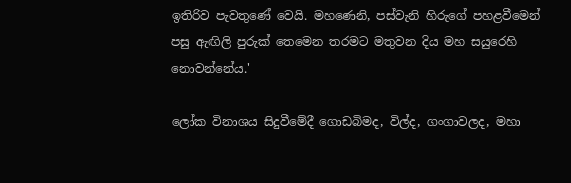ඉතිරිව පැවතුණේ වෙයි. මහණෙනි, පස්‌වැනි හිරුගේ පහළවීමෙන් පසු ඇඟිලි පුරුක්‌ තෙමෙන තරමට මතුවන දිය මහ සයුරෙහි නොවන්නේය.'

ලෝක විනාශය සිදුවීමේදී ගොඩබිමද, විල්ද, ගංගාවලද, මහා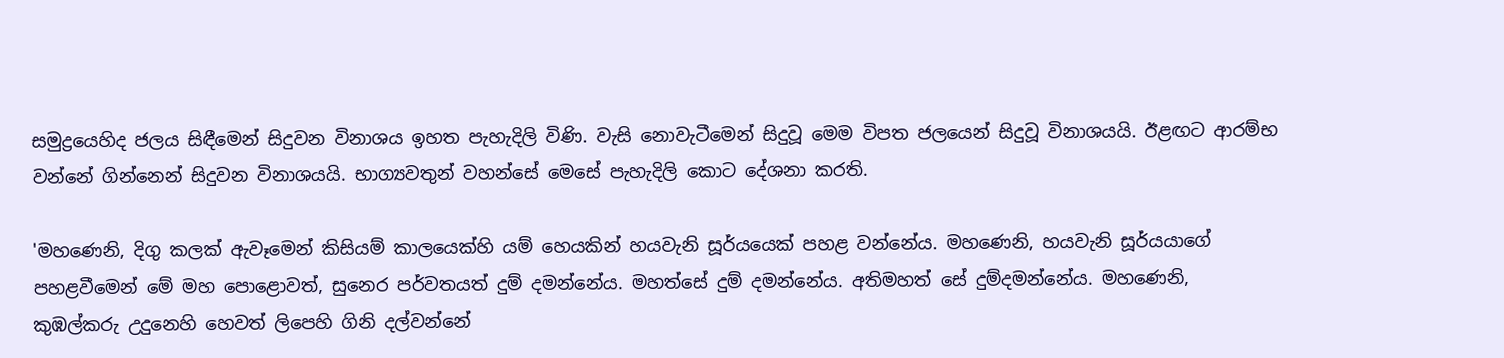සමුද්‍රයෙහිද ජලය සිඳීමෙන් සිදුවන විනාශය ඉහත පැහැදිලි විණි. වැසි නොවැටීමෙන් සිදුවූ මෙම විපත ජලයෙන් සිදුවූ විනාශයයි. ඊළඟට ආරම්භ වන්නේ ගින්නෙන් සිදුවන විනාශයයි. භාග්‍යවතුන් වහන්සේ මෙසේ පැහැදිලි කොට දේශනා කරති.

'මහණෙනි, දිගු කලක්‌ ඇවෑමෙන් කිසියම් කාලයෙක්‌හි යම් හෙයකින් හයවැනි සූර්යයෙක්‌ පහළ වන්නේය. මහණෙනි, හයවැනි සූර්යයාගේ පහළවීමෙන් මේ මහ පොළොවත්, සුනෙර පර්වතයත් දුම් දමන්නේය. මහත්සේ දුම් දමන්නේය. අතිමහත් සේ දුම්දමන්නේය. මහණෙනි, කුඹල්කරු උදුනෙහි හෙවත් ලිපෙහි ගිනි දල්වන්නේ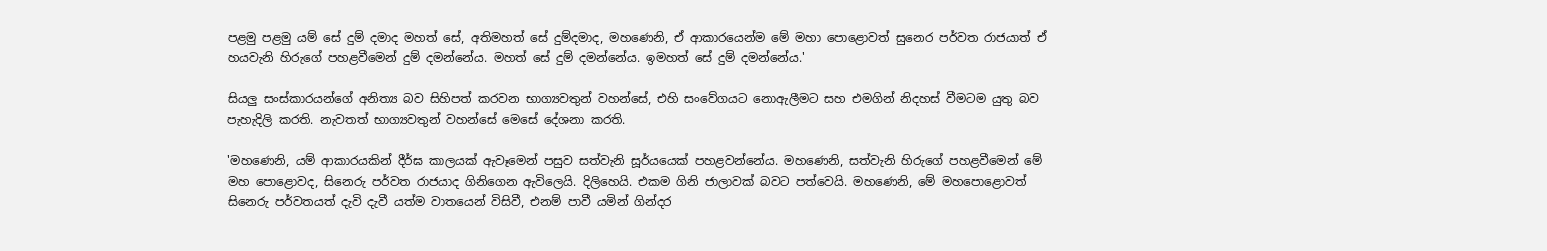පළමු පළමු යම් සේ දුම් දමාද මහත් සේ, අතිමහත් සේ දුම්දමාද, මහණෙනි, ඒ ආකාරයෙන්ම මේ මහා පොළොවත් සුනෙර පර්වත රාජයාත් ඒ හයවැනි හිරුගේ පහළවීමෙන් දුම් දමන්නේය. මහත් සේ දුම් දමන්නේය. ඉමහත් සේ දුම් දමන්නේය.'

සියලු සංස්‌කාරයන්ගේ අනිත්‍ය බව සිහිපත් කරවන භාග්‍යවතුන් වහන්සේ, එහි සංවේගයට නොඇලීමට සහ එමගින් නිදහස්‌ වීමටම යුතු බව පැහැදිලි කරති. නැවතත් භාග්‍යවතුන් වහන්සේ මෙසේ දේශනා කරති.

'මහණෙනි, යම් ආකාරයකින් දීර්ඝ කාලයක්‌ ඇවෑමෙන් පසුව සත්වැනි සූර්යයෙක්‌ පහළවන්නේය. මහණෙනි, සත්වැනි හිරුගේ පහළවීමෙන් මේ මහ පොළොවද, සිනෙරු පර්වත රාජයාද ගිනිගෙන ඇවිලෙයි. දිලිහෙයි. එකම ගිනි ජාලාවක්‌ බවට පත්වෙයි. මහණෙනි, මේ මහපොළොවත් සිනෙරු පර්වතයත් දැවි දැවී යත්ම වාතයෙන් විසිවී, එනම් පාවී යමින් ගින්දර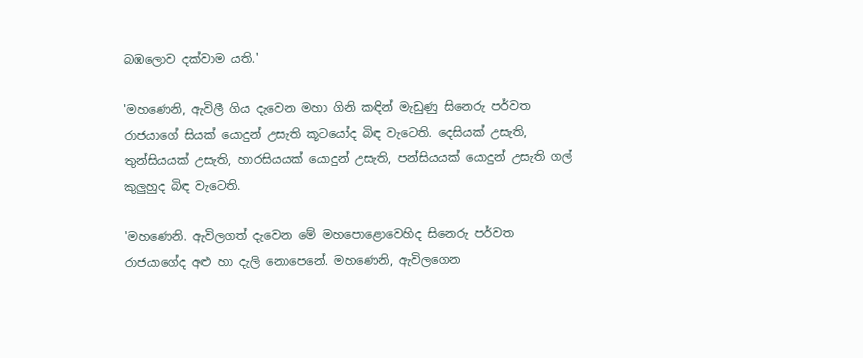බඹලොව දක්‌වාම යති.'

'මහණෙනි, ඇවිලී ගිය දැවෙන මහා ගිනි කඳින් මැඩුණු සිනෙරු පර්වත රාජයාගේ සියක්‌ යොදුන් උසැති කූටයෝද බිඳ වැටෙති. දෙසියක්‌ උසැති, තුන්සියයක්‌ උසැති, හාරසියයක්‌ යොදුන් උසැති, පන්සියයක්‌ යොදුන් උසැති ගල් කුලුහුද බිඳ වැටෙති.

'මහණෙනි. ඇවිලගත් දැවෙන මේ මහපොළොවෙහිද සිනෙරු පර්වත රාජයාගේද අළු හා දැලි නොපෙනේ. මහණෙනි, ඇවිලගෙන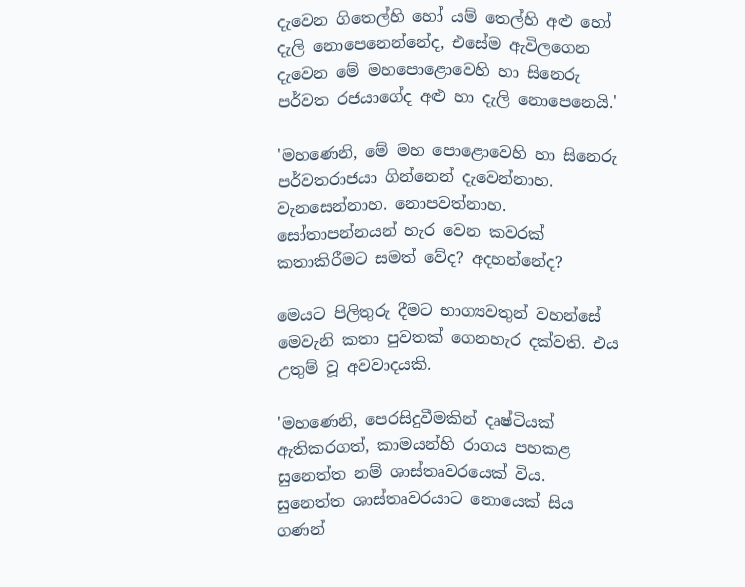දැවෙන ගිතෙල්හි හෝ යම් තෙල්හි අළු හෝ දැලි නොපෙනෙන්නේද, එසේම ඇවිලගෙන දැවෙන මේ මහපොළොවෙහි හා සිනෙරු පර්වත රජයාගේද අළු හා දැලි නොපෙනෙයි.'

'මහණෙනි, මේ මහ පොළොවෙහි හා සිනෙරු පර්වතරාජයා ගින්නෙන් දැවෙන්නාහ. වැනසෙන්නාහ. නොපවත්නාහ. සෝතාපන්නයන් හැර වෙන කවරක්‌ කතාකිරීමට සමත් වේද? අදහන්නේද?

මෙයට පිලිතුරු දීමට භාග්‍යවතුන් වහන්සේ මෙවැනි කතා පුවතක්‌ ගෙනහැර දක්‌වති. එය උතුම් වූ අවවාදයකි.

'මහණෙනි, පෙරසිදුවීමකින් දෘෂ්ටියක්‌ ඇතිකරගත්, කාමයන්හි රාගය පහකළ සුනෙත්ත නම් ශාස්‌තෘවරයෙක්‌ විය. සුනෙත්ත ශාස්‌තෘවරයාට නොයෙක්‌ සිය ගණන්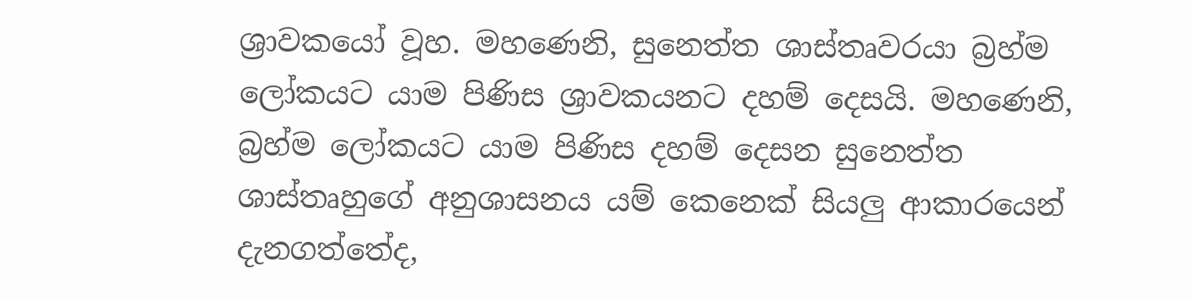ශ්‍රාවකයෝ වූහ. මහණෙනි, සුනෙත්ත ශාස්‌තෘවරයා බ්‍රහ්ම ලෝකයට යාම පිණිස ශ්‍රාවකයනට දහම් දෙසයි. මහණෙනි, බ්‍රහ්ම ලෝකයට යාම පිණිස දහම් දෙසන සුනෙත්ත ශාස්‌තෘහුගේ අනුශාසනය යම් කෙනෙක්‌ සියලු ආකාරයෙන් දැනගත්තේද,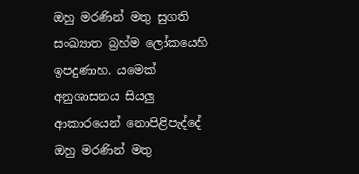ඔහු මරණින් මතු සුගති සංඛ්‍යාත බ්‍රහ්ම ලෝකයෙහි ඉපදුණාහ. යමෙක්‌ අනුශාසනය සියලු ආකාරයෙන් නොපිළිපැද්දේ ඔහු මරණින් මතු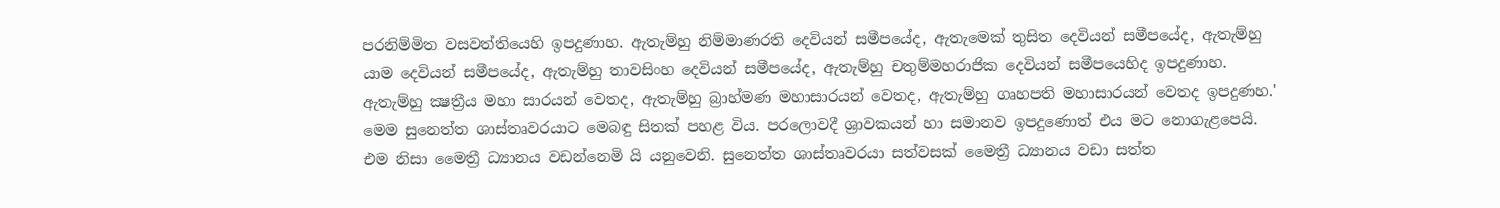පරනිම්මිත වසවත්තියෙහි ඉපදුණාහ. ඇතැම්හු නිම්මාණරති දෙවියන් සමීපයේද, ඇතැමෙක්‌ තුසිත දෙවියන් සමීපයේද, ඇතැම්හු යාම දෙවියන් සමීපයේද, ඇතැම්හු තාවසිංහ දෙවියන් සමීපයේද, ඇතැම්හු චතුම්මහරාජික දෙවියන් සමීපයෙහිද ඉපදුණාහ. ඇතැම්හු ක්‍ෂත්‍රීය මහා සාරයන් වෙතද, ඇතැම්හු බ්‍රාහ්මණ මහාසාරයන් වෙතද, ඇතැම්හු ගෘහපති මහාසාරයන් වෙතද ඉපදුණහ.' මෙම සුනෙත්ත ශාස්‌තෘවරයාට මෙබඳු සිතක්‌ පහළ විය. පරලොවදී ශ්‍රාවකයන් හා සමානව ඉපදුණොත් එය මට නොගැළපෙයි. එම නිසා මෛත්‍රී ධ්‍යානය වඩන්නෙමි යි යනුවෙනි. සුනෙත්ත ශාස්‌තෘවරයා සත්වසක්‌ මෛත්‍රී ධ්‍යානය වඩා සත්ත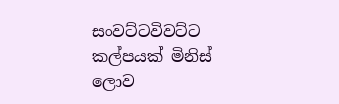සංවට්‌ටවිවට්‌ට කල්පයක්‌ මිනිස්‌ ලොව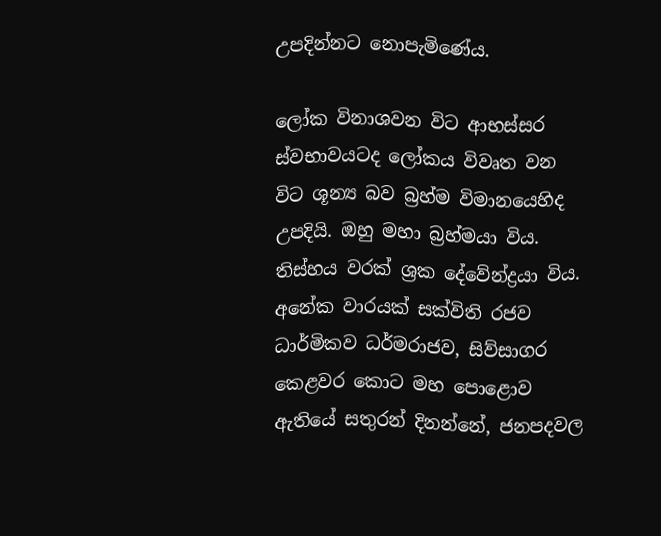උපදින්නට නොපැමිණේය.

ලෝක විනාශවන විට ආභස්‌සර ස්‌වභාවයටද ලෝකය විවෘත වන විට ශූන්‍ය බව බ්‍රහ්ම විමානයෙහිද උපදියි. ඔහු මහා බ්‍රහ්මයා විය. තිස්‌හය වරක්‌ ශ්‍රක දේවේන්ද්‍රයා විය. අනේක වාරයක්‌ සක්‌විති රජව ධාර්මිකව ධර්මරාජව, සිව්සාගර කෙළවර කොට මහ පොළොව ඇතියේ සතුරන් දිනන්නේ, ජනපදවල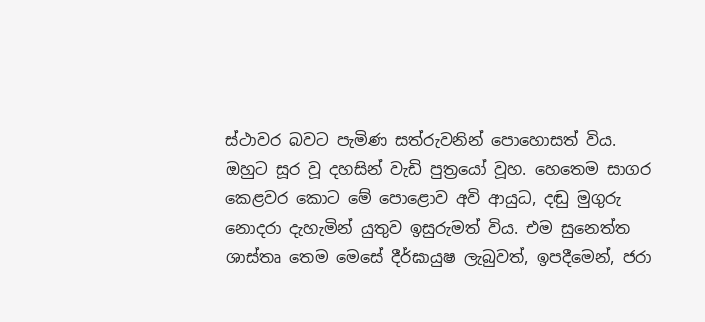ස්‌ථාවර බවට පැමිණ සත්රුවනින් පොහොසත් විය. ඔහුට සූර වූ දහසින් වැඩි පුත්‍රයෝ වූහ. හෙතෙම සාගර කෙළවර කොට මේ පොළොව අවි ආයුධ, දඬු මුගුරු නොදරා දැහැමින් යුතුව ඉසුරුමත් විය. එම සුනෙත්ත ශාස්‌තෘ තෙම මෙසේ දීර්ඝායුෂ ලැබුවත්, ඉපදීමෙන්, ජරා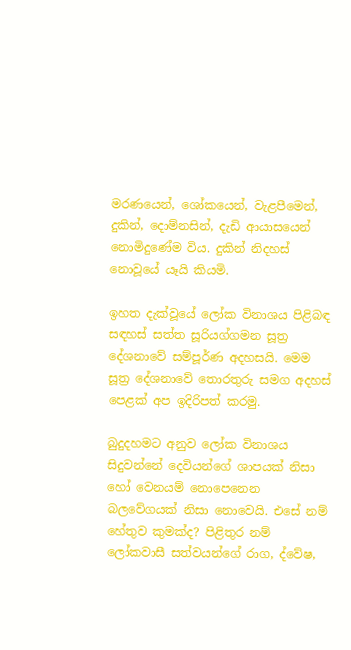මරණයෙන්, ශෝකයෙන්, වැළපීමෙන්, දුකින්, දොම්නසින්, දැඩි ආයාසයෙන් නොමිදුණේම විය. දුකින් නිදහස්‌ නොවූයේ යෑයි කියමි.

ඉහත දැක්‌වූයේ ලෝක විනාශය පිළිබඳ සඳහස්‌ සත්ත සූරියග්ගමන සූත්‍ර දේශනාවේ සම්පූර්ණ අදහසයි. මෙම සූත්‍ර දේශනාවේ තොරතුරු සමග අදහස්‌ පෙළක්‌ අප ඉදිරිපත් කරමු.

බුදුදහමට අනුව ලෝක විනාශය සිදුවන්නේ දෙවියන්ගේ ශාපයක්‌ නිසා හෝ වෙනයම් නොපෙනෙන බලවේගයක්‌ නිසා නොවෙයි. එසේ නම් හේතුව කුමක්‌ද? පිළිතුර නම් ලෝකවාසී සත්වයන්ගේ රාග, ද්වේෂ,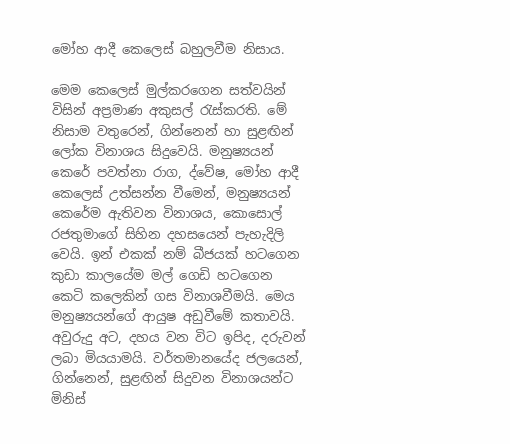මෝහ ආදී කෙලෙස්‌ බහුලවීම නිසාය.

මෙම කෙලෙස්‌ මුල්කරගෙන සත්වයින් විසින් අප්‍රමාණ අකුසල් රැස්‌කරති. මේ නිසාම වතුරෙන්, ගින්නෙන් හා සුළඟින් ලෝක විනාශය සිදුවෙයි. මනුෂ්‍යයන් කෙරේ පවත්නා රාග, ද්වේෂ, මෝහ ආදී කෙලෙස්‌ උත්සන්න වීමෙන්, මනුෂ්‍යයන් කෙරේම ඇතිවන විනාශය, කොසොල් රජතුමාගේ සිහින දහසයෙන් පැහැදිලි වෙයි. ඉන් එකක්‌ නම් බීජයක්‌ හටගෙන කුඩා කාලයේම මල් ගෙඩි හටගෙන කෙටි කලෙකින් ගස විනාශවීමයි. මෙය මනුෂ්‍යයන්ගේ ආයුෂ අඩුවීමේ කතාවයි. අවුරුදු අට, දහය වන විට ඉපිද, දරුවන් ලබා මියයාමයි. වර්තමානයේද ජලයෙන්, ගින්නෙන්, සුළඟින් සිදුවන විනාශයන්ට මිනිස්‌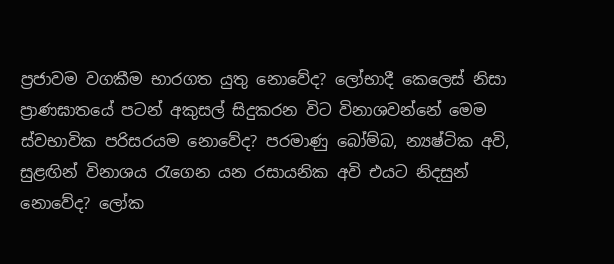ප්‍රජාවම වගකීම භාරගත යුතු නොවේද? ලෝභාදී කෙලෙස්‌ නිසා ප්‍රාණඝාතයේ පටන් අකුසල් සිදුකරන විට විනාශවන්නේ මෙම ස්‌වභාවික පරිසරයම නොවේද? පරමාණු බෝම්බ, න්‍යෂ්ටික අවි, සුළඟින් විනාශය රැගෙන යන රසායනික අවි එයට නිදසුන් නොවේද? ලෝක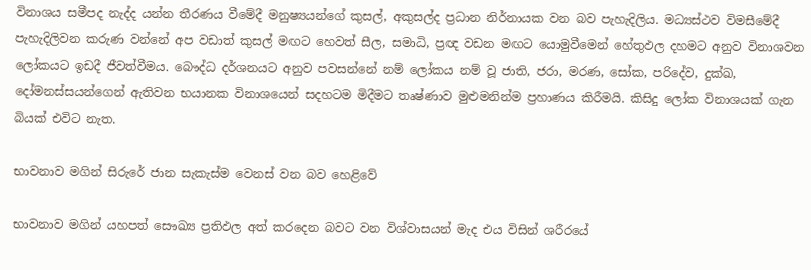විනාශය සමීපද නැද්ද යන්න තීරණය වීමේදී මනුෂ්‍යයන්ගේ කුසල්, අකුසල්ද ප්‍රධාන නිර්නායක වන බව පැහැදිලිය. මධ්‍යස්‌ථව විමසීමේදී පැහැදිලිවන කරුණ වන්නේ අප වඩාත් කුසල් මඟට හෙවත් සීල, සමාධි, ප්‍රඥ වඩන මඟට යොමුවීමෙන් හේතුඵල දහමට අනුව විනාශවන ලෝකයට ඉඩදී ජීවත්වීමය. බෞද්ධ දර්ශනයට අනුව පවසන්නේ නම් ලෝකය නම් වූ ජාති, ජරා, මරණ, සෝක, පරිදේව, දුක්‌ඛ, දෝමනස්‌සයන්ගෙන් ඇතිවන භයානක විනාශයෙන් සදහටම මිදීමට තෘෂ්ණාව මුළුමනින්ම ප්‍රහාණය කිරීමයි. කිසිදු ලෝක විනාශයක්‌ ගැන බියක්‌ එවිට නැත.

භාවනාව මගින් සිරුරේ ජාන සැකැස්ම වෙනස් වන බව හෙළිවේ

භාවනාව මගින් යහපත් සෞඛ්‍ය ප්‍රතිඵල අත් කරදෙන බවට වන විශ්වාසයන් මැද එය විසින් ශරීරයේ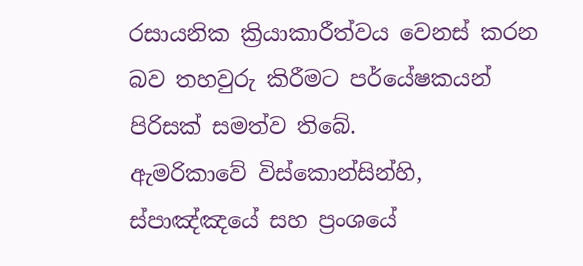රසායනික ක්‍රියාකාරීත්වය වෙනස් කරන බව තහවුරු කිරීමට පර්යේෂකයන් පිරිසක් සමත්ව තිබේ.
ඇමරිකාවේ විස්කොන්සින්හි, ස්පාඤ්ඤයේ සහ ප්‍රංශයේ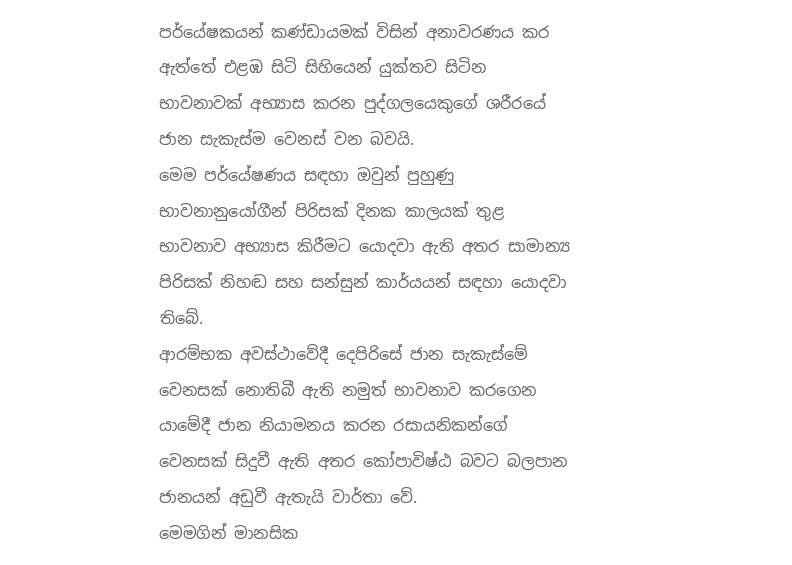පර්යේෂකයන් කණ්ඩායමක් විසින් අනාවරණය කර ඇත්තේ එළඹ සිටි සිහියෙන් යුක්තව සිටින භාවනාවක් අභ්‍යාස කරන පුද්ගලයෙකුගේ ශරීරයේ ජාන සැකැස්ම වෙනස් වන බවයි.
මෙම පර්යේෂණය සඳහා ඔවුන් පුහුණු භාවනානුයෝගීන් පිරිසක් දිනක කාලයක් තුළ භාවනාව අභ්‍යාස කිරීමට යොදවා ඇති අතර සාමාන්‍ය පිරිසක් නිහඬ සහ සන්සුන් කාර්යයන් සඳහා යොදවා තිබේ.
ආරම්භක අවස්ථාවේදී දෙපිරිසේ ජාන සැකැස්මේ වෙනසක් නොතිබී ඇති නමුත් භාවනාව කරගෙන යාමේදී ජාන නියාමනය කරන රසායනිකන්ගේ වෙනසක් සිදුවී ඇති අතර කෝපාවිෂ්ඨ බවට බලපාන ජානයන් අඩුවී ඇතැයි වාර්තා වේ.
මෙමගින් මානසික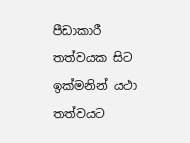පීඩාකාරී තත්වයක සිට ඉක්මනින් යථා තත්වයට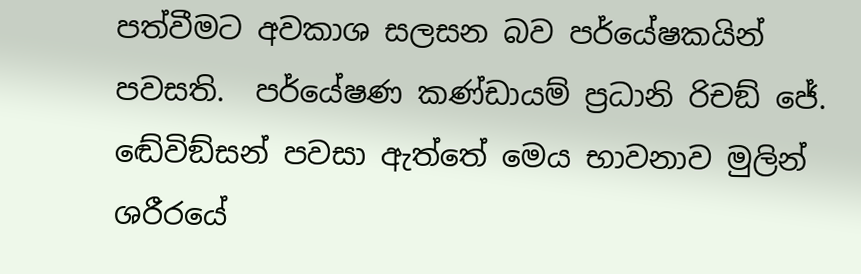පත්වීමට අවකාශ සලසන බව පර්යේෂකයින් පවසති.  පර්යේෂණ කණ්ඩායම් ප්‍රධානි රිචඞ් ජේ. ඬේවිඞ්සන් පවසා ඇත්තේ මෙය භාවනාව මුලින් ශරීරයේ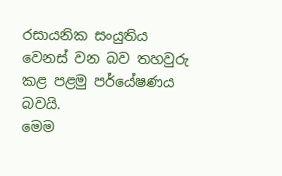රසායනික සංයුතිය වෙනස් වන බව තහවුරු කළ පළමු පර්යේෂණය බවයි.
මෙම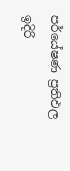පර්යේෂණ ප්‍රතිඵල ඉදිරි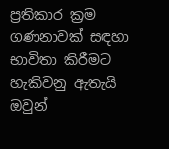ප්‍රතිකාර ක්‍රම ගණනාවක් සඳහා භාවිතා කිරීමට හැකිවනු ඇතැයි ඔවුන්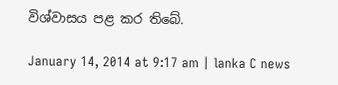විශ්වාසය පළ කර තිබේ.

January 14, 2014 at 9:17 am | lanka C news